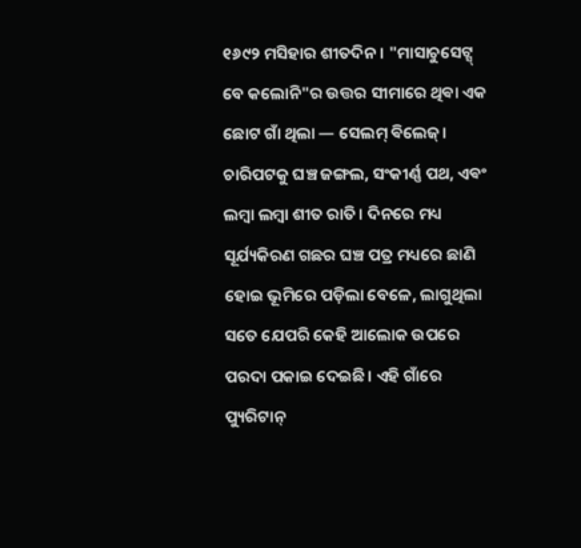୧୬୯୨ ମସିହାର ଶୀତଦିନ। "ମାସାଚୁସେଟ୍ସ୍ ବେ କଲୋନି"ର ଉତ୍ତର ସୀମାରେ ଥିଵା ଏକ ଛୋଟ ଗାଁ ଥିଲା — ସେଲମ୍ ଵିଲେଜ୍। ଚାରିପଟକୁ ଘଞ୍ଚ ଜଙ୍ଗଲ, ସଂକୀର୍ଣ୍ଣ ପଥ, ଏଵଂ ଲମ୍ଵା ଲମ୍ଵା ଶୀତ ରାତି। ଦିନରେ ମଧ୍ୟ ସୂର୍ଯ୍ୟକିରଣ ଗଛର ଘଞ୍ଚ ପତ୍ର ମଧ୍ୟରେ ଛାଣି ହୋଇ ଭୂମିରେ ପଡ଼ିଲା ବେଳେ, ଲାଗୁଥିଲା ସତେ ଯେପରି କେହି ଆଲୋକ ଉପରେ ପରଦା ପକାଇ ଦେଇଛି। ଏହି ଗାଁରେ ପ୍ୟୁରିଟାନ୍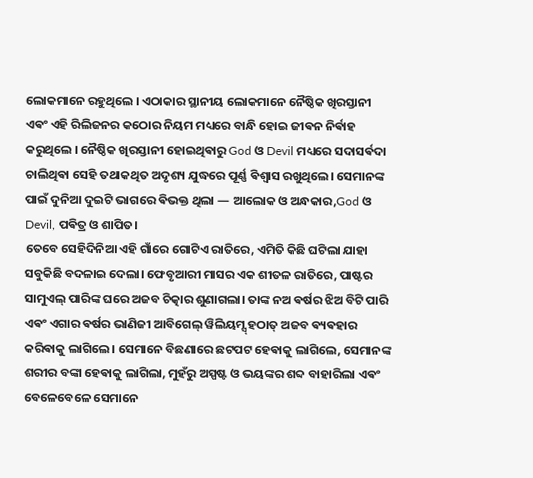ଲୋକମାନେ ରହୁଥିଲେ । ଏଠାକାର ସ୍ଥାନୀୟ ଲୋକମାନେ ନୈଷ୍ଠିକ ଖିରସ୍ତାନୀ ଏଵଂ ଏହି ରିଲିଜନର କଠୋର ନିୟମ ମଧ୍ୟରେ ବାନ୍ଧି ହୋଇ ଜୀଵନ ନିର୍ଵାହ କରୁଥିଲେ । ନୈଷ୍ଠିକ ଖିରସ୍ତାନୀ ହୋଇଥିଵାରୁ God ଓ Devil ମଧ୍ୟରେ ସଦାସର୍ଵଦା ଚାଲିଥିଵା ସେହି ତଥାକଥିତ ଅଦୃଶ୍ୟ ଯୁଦ୍ଧରେ ପୂର୍ଣ୍ଣ ଵିଶ୍ୱାସ ରଖୁଥିଲେ। ସେମାନଙ୍କ ପାଇଁ ଦୁନିଆ ଦୁଇଟି ଭାଗରେ ଵିଭକ୍ତ ଥିଲା — ଆଲୋକ ଓ ଅନ୍ଧକାର,God ଓ Devil, ପଵିତ୍ର ଓ ଶାପିତ।
ତେବେ ସେହିଦିନିଆ ଏହି ଗାଁରେ ଗୋଟିଏ ରାତିରେ, ଏମିତି କିଛି ଘଟିଲା ଯାହା ସବୁକିଛି ବଦଳାଇ ଦେଲା। ଫେବୃଆରୀ ମାସର ଏକ ଶୀତଳ ରାତିରେ, ପାଷ୍ଟର ସାମୁଏଲ୍ ପାରିଙ୍କ ଘରେ ଅଜବ ଚିତ୍କାର ଶୁଣାଗଲା। ତାଙ୍କ ନଅ ଵର୍ଷର ଝିଅ ବିଟି ପାରି ଏଵଂ ଏଗାର ଵର୍ଷର ଭାଣିଜୀ ଆବିଗେଲ୍ ୱିଲିୟମ୍ସ୍ ହଠାତ୍ ଅଜବ ଵ୍ୟଵହାର କରିଵାକୁ ଲାଗିଲେ। ସେମାନେ ବିଛଣାରେ ଛଟପଟ ହେଵାକୁ ଲାଗିଲେ, ସେମାନଙ୍କ ଶରୀର ବଙ୍କା ହେଵାକୁ ଲାଗିଲା, ମୁହଁରୁ ଅସ୍ପଷ୍ଟ ଓ ଭୟଙ୍କର ଶବ୍ଦ ବାହାରିଲା ଏଵଂ ବେଳେବେଳେ ସେମାନେ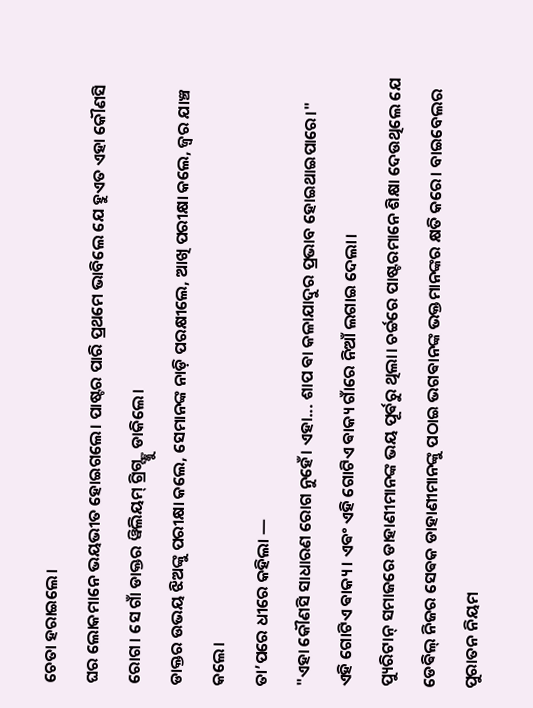ଚେତା ହରାଇଲେ।
ଘର ଲୋକମାନେ ଭୟଭୀତ ହୋଇଗଲେ। ପାଷ୍ଟର ପାରି ପ୍ରଥମେ ଭାବିଲେ ଯେ ହୁଏତ ଏହା କୌଣସି ରୋଗ। ସେ ଗାଁ ଡାକ୍ତର ୱିଲିୟମ୍ ଗ୍ରିଗ୍ସ୍ଙ୍କୁ ଡାକିଲେ।
ଡାକ୍ତର ଉଭୟ ଝିଅଙ୍କୁ ପରୀକ୍ଷା କଲେ, ସେମାନଙ୍କ ନାଡ଼ି ପରକ୍ଷୀଲେ, ଆଖି ପରୀକ୍ଷା କଲେ, ଜ୍ୱର ଯାଞ୍ଚ କଲେ।
ତା’ପରେ ଧୀରେ କହିଲା —
"ଏହା କୌଣସି ସାଧାରଣ ରୋଗ ନୁହେଁ। ଏହା... ଶାପ ଵା କଳାଯାଦୁର ପ୍ରଭାବ ହୋଇଥାଇପାରେ।"
ଏହି ଗୋଟିଏ ଵାକ୍ୟ। ଏଵଂ ଏହି ଗୋଟିଏ ଵାକ୍ୟ ଗାଁରେ ନିଆଁ ଲଗାଇ ଦେଲା।
ପ୍ୟୁରିଟାନ୍ ସମାଜରେ ଡାହାଣୀମାନଙ୍କ ଭୟ ପୂର୍ଵରୁ ଥିଲା। ଚର୍ଚ୍ଚରେ ପାଷ୍ଟରମାନେ ଶିକ୍ଷା ଦେଉଥିଲେ ଯେ ଡେଵିଲ୍ ନିଜର ସେଵକ ଡାହାଣୀମାନଙ୍କୁ ପଠାଇ ଭଗଵାନଙ୍କ ଭକ୍ତମାନଙ୍କର କ୍ଷତି କରେ। ବାଇବେଲର ପୁରାତନ ନିୟମ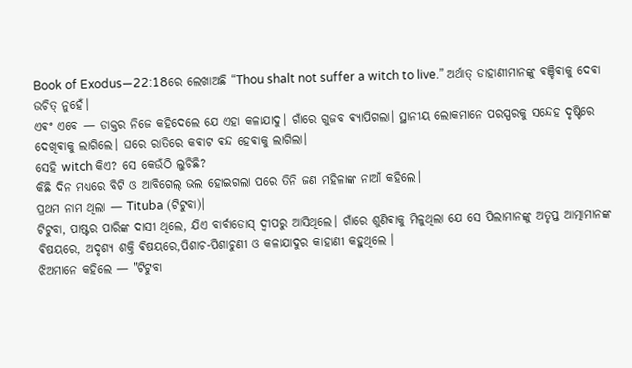Book of Exodus—22:18ରେ ଲେଖାଅଛି “Thou shalt not suffer a witch to live.” ଅର୍ଥାତ୍ ଡାହାଣୀମାନଙ୍କୁ ଵଞ୍ଚିଵାକୁ ଦେଵା ଉଚିତ୍ ନୁହେଁ।
ଏଵଂ ଏବେ — ଡାକ୍ତର ନିଜେ କହିଦେଲେ ଯେ ଏହା କଳାଯାଦୁ। ଗାଁରେ ଗୁଜବ ଵ୍ୟାପିଗଲା। ସ୍ଥାନୀୟ ଲୋକମାନେ ପରସ୍ପରକୁ ସନ୍ଦେହ ଦୃଷ୍ଟିରେ ଦେଖିଵାକୁ ଲାଗିଲେ। ଘରେ ରାତିରେ କଵାଟ ଵନ୍ଦ ହେଵାକୁ ଲାଗିଲା।
ସେହି witch କିଏ? ସେ କେଉଁଠି ଲୁଚିଛି?
କିଛି ଦିନ ମଧ୍ୟରେ ବିଟି ଓ ଆବିଗେଲ୍ ଭଲ ହୋଇଗଲା ପରେ ତିନି ଜଣ ମହିଳାଙ୍କ ନାଆଁ କହିଲେ।
ପ୍ରଥମ ନାମ ଥିଲା — Tituba (ଟିଟୁବା)।
ଟିଟୁବା, ପାଷ୍ଟର ପାରିଙ୍କ ଦାସୀ ଥିଲେ, ଯିଏ ବାର୍ବାଡୋସ୍ ଦ୍ୱୀପରୁ ଆସିଥିଲେ। ଗାଁରେ ଶୁଣିଵାକୁ ମିଳୁଥିଲା ଯେ ସେ ପିଲାମାନଙ୍କୁ ଅତୃପ୍ତ ଆତ୍ମାମାନଙ୍କ ଵିଷୟରେ, ଅଦୃଶ୍ୟ ଶକ୍ତି ଵିଷୟରେ,ପିଶାଚ-ପିଶାଚୁଣୀ ଓ କଳାଯାଦୁର କାହାଣୀ କହୁଥିଲେ ।
ଝିଅମାନେ କହିଲେ — "ଟିଟୁବା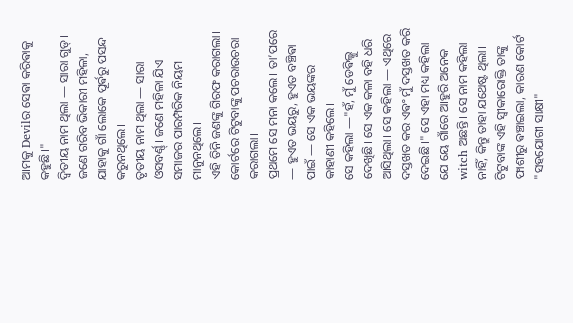ଆମକୁ Devilର ସେଵା କରିଵାକୁ କହୁଛି।"
ଦ୍ୱିତୀୟ ନାମ ଥିଲା — ସାରା ଗୁଡ୍। ଜଣେ ଗରିବ ଭିକାରୀ ମହିଳା, ଯାହାକୁ ଗାଁ ଲୋକେ ପୂର୍ଵରୁ ପସନ୍ଦ କରୁନଥିଲେ।
ତୃତୀୟ ନାମ ଥିଲା — ସାରା ଓସବର୍ଣ୍ଣ୍। ଜଣେ ମହିଳା ଯିଏ ସମାଜର ପାରମ୍ପରିକ ନିୟମ ମାନୁନଥିଲେ।
ଏହି ତିନି ଜଣଙ୍କୁ ଗିରଫ କରାଗଲା।
କୋର୍ଟରେ ଟିଟୁବାଙ୍କୁ ପଚରାଉଚରା କରାଗଲା।
ପ୍ରଥମେ ସେ ମନା କଲେ। ତା’ପରେ — ହୁଏତ ଭୟରୁ, ହୁଏତ ବଞ୍ଚିଵା ପାଇଁ — ସେ ଏକ ଭୟଙ୍କର କାହାଣୀ କହିଲେ।
ସେ କହିଲା —"ହଁ, ମୁଁ ଡେଵିଲ୍କୁ ଦେଖିଛି। ସେ ଏକ କଳା ବହି ଧରି ଆସିଥିଲା। ସେ କହିଲା — ଏଥିରେ ଦସ୍ତଖତ କର ଏଵଂ ମୁଁ ଦସ୍ତଖତ କରି ଦେଇଛି।" ସେ ଏହା ମଧ୍ୟ କହିଲା ଯେ ୟେ ଗାଁରେ ଆହୁରି ଅନେକ witch ଅଛନ୍ତି। ସେ ନାମ କହିଲା ନାହିଁ, କିନ୍ତୁ ତାହା ଯଥେଷ୍ଟ ଥିଲା।
ଟିଟୁବାଙ୍କ ଏହି ସ୍ୱୀକାରୋକ୍ତି ତାଙ୍କୁ ଫାଶୀରୁ ଵଞ୍ଚାଇଲା, କାରଣ କୋର୍ଟ "ସହଯୋଗୀ ସାକ୍ଷୀ"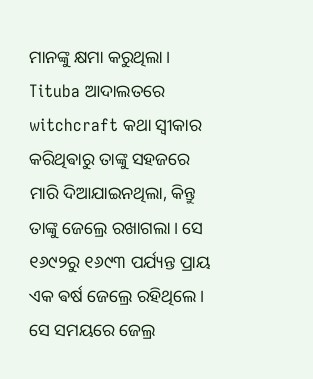ମାନଙ୍କୁ କ୍ଷମା କରୁଥିଲା। Tituba ଆଦାଲତରେ witchcraft କଥା ସ୍ଵୀକାର କରିଥିଵାରୁ ତାଙ୍କୁ ସହଜରେ ମାରି ଦିଆଯାଇନଥିଲା, କିନ୍ତୁ ତାଙ୍କୁ ଜେଲ୍ରେ ରଖାଗଲା। ସେ ୧୬୯୨ରୁ ୧୬୯୩ ପର୍ଯ୍ୟନ୍ତ ପ୍ରାୟ ଏକ ଵର୍ଷ ଜେଲ୍ରେ ରହିଥିଲେ। ସେ ସମୟରେ ଜେଲ୍ର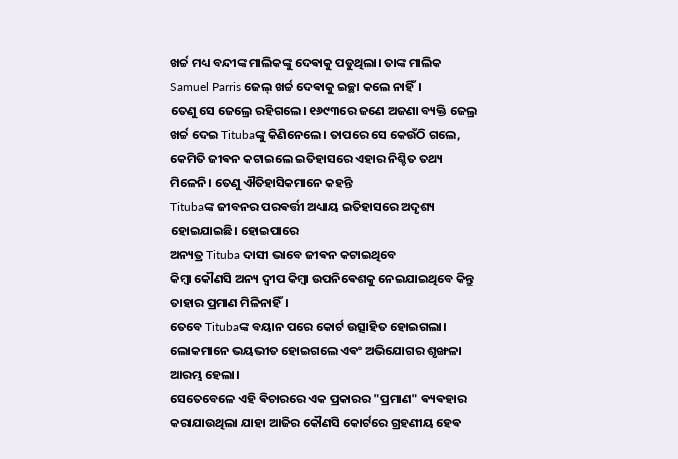ଖର୍ଚ୍ଚ ମଧ୍ୟ ବନ୍ଦୀଙ୍କ ମାଲିକଙ୍କୁ ଦେଵାକୁ ପଡୁଥିଲା। ତାଙ୍କ ମାଲିକ Samuel Parris ଜେଲ୍ ଖର୍ଚ୍ଚ ଦେଵାକୁ ଇଚ୍ଛା କଲେ ନାହିଁ।
ତେଣୁ ସେ ଜେଲ୍ରେ ରହିଗଲେ। ୧୬୯୩ରେ ଜଣେ ଅଜଣା ବ୍ୟକ୍ତି ଜେଲ୍ର ଖର୍ଚ୍ଚ ଦେଇ Titubaଙ୍କୁ କିଣିନେଲେ। ତାପରେ ସେ କେଉଁଠି ଗଲେ, କେମିତି ଜୀଵନ କଟାଇଲେ ଇତିହାସରେ ଏହାର ନିଶ୍ଚିତ ତଥ୍ୟ ମିଳେନି। ତେଣୁ ଐତିହାସିକମାନେ କହନ୍ତି
Titubaଙ୍କ ଜୀବନର ପରଵର୍ତ୍ତୀ ଅଧ୍ୟାୟ ଇତିହାସରେ ଅଦୃଶ୍ୟ ହୋଇଯାଇଛି। ହୋଇପାରେ
ଅନ୍ୟତ୍ର Tituba ଦାସୀ ଭାବେ ଜୀଵନ କଟାଇଥିବେ
କିମ୍ବା କୌଣସି ଅନ୍ୟ ଦ୍ୱୀପ କିମ୍ବା ଉପନିଵେଶକୁ ନେଇଯାଇଥିବେ କିନ୍ତୁ ତାହାର ପ୍ରମାଣ ମିଳିନାହିଁ।
ତେବେ Titubaଙ୍କ ବୟାନ ପରେ କୋର୍ଟ ଉତ୍ସାହିତ ହୋଇଗଲା। ଲୋକମାନେ ଭୟଭୀତ ହୋଇଗଲେ ଏଵଂ ଅଭିଯୋଗର ଶୃଙ୍ଖଳା ଆରମ୍ଭ ହେଲା।
ସେତେବେଳେ ଏହି ଵିଚାରରେ ଏକ ପ୍ରକାରର "ପ୍ରମାଣ" ଵ୍ୟଵହାର କରାଯାଉଥିଲା ଯାହା ଆଜିର କୌଣସି କୋର୍ଟରେ ଗ୍ରହଣୀୟ ହେଵ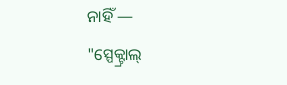ନାହିଁ —
"ସ୍ପେକ୍ଟ୍ରାଲ୍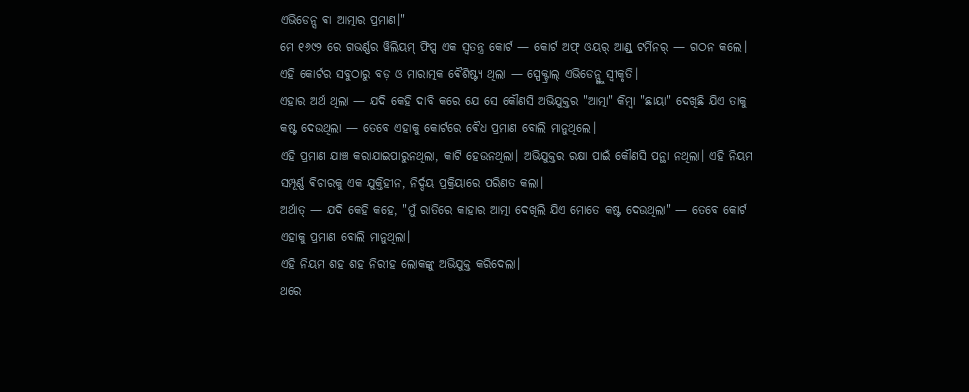ଏଭିଡେନ୍ସ ଵା ଆତ୍ମାର ପ୍ରମାଣ।"
ମେ ୧୬୯୨ ରେ ଗଭର୍ଣ୍ଣର ୱିଲିୟମ୍ ଫିପ୍ସ ଏକ ସ୍ୱତନ୍ତ୍ର କୋର୍ଟ — କୋର୍ଟ ଅଫ୍ ଓୟର୍ ଆଣ୍ଡ୍ ଟର୍ମିନର୍ — ଗଠନ କଲେ।
ଏହି କୋର୍ଟର ସବୁଠାରୁ ବଡ଼ ଓ ମାରାତ୍ମକ ଵୈଶିଷ୍ଟ୍ୟ ଥିଲା — ସ୍ପେକ୍ଟ୍ରାଲ୍ ଏଭିଡେନ୍ସ୍କୁ ସ୍ୱୀକୃତି।
ଏହାର ଅର୍ଥ ଥିଲା — ଯଦି କେହି ଦାବି କରେ ଯେ ସେ କୌଣସି ଅଭିଯୁକ୍ତର "ଆତ୍ମା" କିମ୍ବା "ଛାୟା" ଦେଖିଛି ଯିଏ ତାକୁ କଷ୍ଟ ଦେଉଥିଲା — ତେବେ ଏହାକୁ କୋର୍ଟରେ ଵୈଧ ପ୍ରମାଣ ବୋଲି ମାନୁଥିଲେ।
ଏହି ପ୍ରମାଣ ଯାଞ୍ଚ କରାଯାଇପାରୁନଥିଲା, କାଟି ହେଉନଥିଲା। ଅଭିଯୁକ୍ତର ରକ୍ଷା ପାଇଁ କୌଣସି ପନ୍ଥା ନଥିଲା। ଏହି ନିୟମ ସମ୍ପୂର୍ଣ୍ଣ ଵିଚାରକୁ ଏକ ଯୁକ୍ତିହୀନ, ନିର୍ଦ୍ଦୟ ପ୍ରକ୍ରିୟାରେ ପରିଣତ କଲା।
ଅର୍ଥାତ୍ — ଯଦି କେହି କହେ, "ମୁଁ ରାତିରେ କାହାର ଆତ୍ମା ଦେଖିଲି ଯିଏ ମୋତେ କଷ୍ଟ ଦେଉଥିଲା" — ତେବେ କୋର୍ଟ ଏହାକୁ ପ୍ରମାଣ ବୋଲି ମାନୁଥିଲା।
ଏହି ନିୟମ ଶହ ଶହ ନିରୀହ ଲୋକଙ୍କୁ ଅଭିଯୁକ୍ତ କରିଦେଲା।
ଥରେ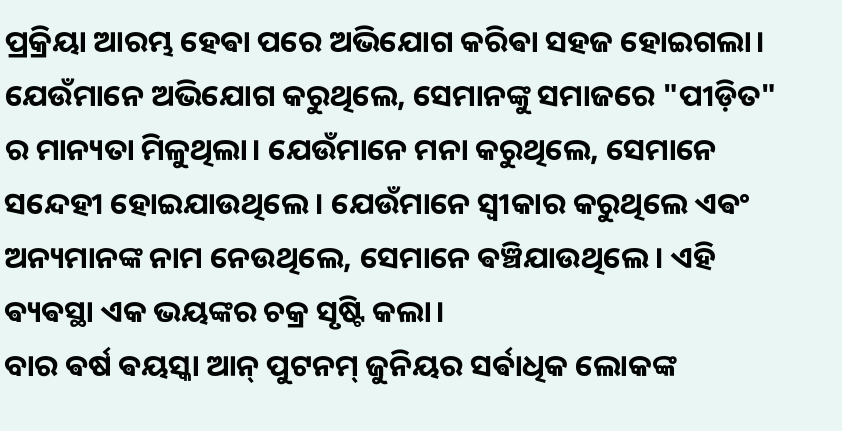ପ୍ରକ୍ରିୟା ଆରମ୍ଭ ହେଵା ପରେ ଅଭିଯୋଗ କରିଵା ସହଜ ହୋଇଗଲା। ଯେଉଁମାନେ ଅଭିଯୋଗ କରୁଥିଲେ, ସେମାନଙ୍କୁ ସମାଜରେ "ପୀଡ଼ିତ" ର ମାନ୍ୟତା ମିଳୁଥିଲା। ଯେଉଁମାନେ ମନା କରୁଥିଲେ, ସେମାନେ ସନ୍ଦେହୀ ହୋଇଯାଉଥିଲେ। ଯେଉଁମାନେ ସ୍ୱୀକାର କରୁଥିଲେ ଏଵଂ ଅନ୍ୟମାନଙ୍କ ନାମ ନେଉଥିଲେ, ସେମାନେ ଵଞ୍ଚିଯାଉଥିଲେ। ଏହି ଵ୍ୟଵସ୍ଥା ଏକ ଭୟଙ୍କର ଚକ୍ର ସୃଷ୍ଟି କଲା।
ବାର ଵର୍ଷ ଵୟସ୍କା ଆନ୍ ପୁଟନମ୍ ଜୁନିୟର ସର୍ଵାଧିକ ଲୋକଙ୍କ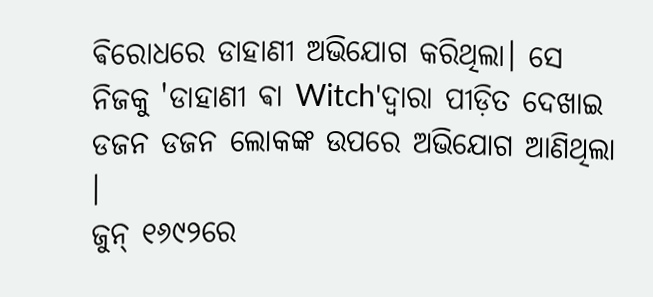ଵିରୋଧରେ ଡାହାଣୀ ଅଭିଯୋଗ କରିଥିଲା। ସେ ନିଜକୁ 'ଡାହାଣୀ ଵା Witch'ଦ୍ଵାରା ପୀଡ଼ିତ ଦେଖାଇ ଡଜନ ଡଜନ ଲୋକଙ୍କ ଉପରେ ଅଭିଯୋଗ ଆଣିଥିଲା ।
ଜୁନ୍ ୧୬୯୨ରେ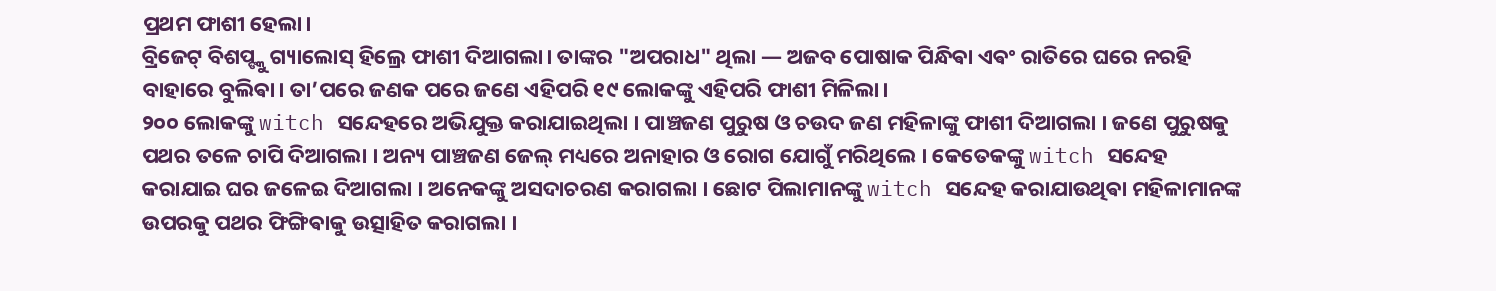ପ୍ରଥମ ଫାଶୀ ହେଲା।
ବ୍ରିଜେଟ୍ ବିଶପ୍ଙ୍କୁ ଗ୍ୟାଲୋସ୍ ହିଲ୍ରେ ଫାଶୀ ଦିଆଗଲା। ତାଙ୍କର "ଅପରାଧ" ଥିଲା — ଅଜବ ପୋଷାକ ପିନ୍ଧିଵା ଏଵଂ ରାତିରେ ଘରେ ନରହି ବାହାରେ ବୁଲିଵା। ତା’ପରେ ଜଣକ ପରେ ଜଣେ ଏହିପରି ୧୯ ଲୋକଙ୍କୁ ଏହିପରି ଫାଶୀ ମିଳିଲା।
୨୦୦ ଲୋକଙ୍କୁ witch ସନ୍ଦେହରେ ଅଭିଯୁକ୍ତ କରାଯାଇଥିଲା । ପାଞ୍ଚଜଣ ପୁରୁଷ ଓ ଚଉଦ ଜଣ ମହିଳାଙ୍କୁ ଫାଶୀ ଦିଆଗଲା । ଜଣେ ପୁରୁଷକୁ ପଥର ତଳେ ଚାପି ଦିଆଗଲା । ଅନ୍ୟ ପାଞ୍ଚଜଣ ଜେଲ୍ ମଧ୍ୟରେ ଅନାହାର ଓ ରୋଗ ଯୋଗୁଁ ମରିଥିଲେ । କେତେକଙ୍କୁ witch ସନ୍ଦେହ କରାଯାଇ ଘର ଜଳେଇ ଦିଆଗଲା । ଅନେକଙ୍କୁ ଅସଦାଚରଣ କରାଗଲା । ଛୋଟ ପିଲାମାନଙ୍କୁ witch ସନ୍ଦେହ କରାଯାଉଥିଵା ମହିଳାମାନଙ୍କ ଉପରକୁ ପଥର ଫିଙ୍ଗିଵାକୁ ଉତ୍ସାହିତ କରାଗଲା ।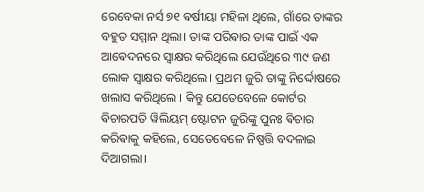ରେବେକା ନର୍ସ ୭୧ ଵର୍ଷୀୟା ମହିଳା ଥିଲେ, ଗାଁରେ ତାଙ୍କର ବହୁତ ସମ୍ମାନ ଥିଲା। ତାଙ୍କ ପରିଵାର ତାଙ୍କ ପାଇଁ ଏକ ଆଵେଦନରେ ସ୍ୱାକ୍ଷର କରିଥିଲେ ଯେଉଁଥିରେ ୩୯ ଜଣ ଲୋକ ସ୍ୱାକ୍ଷର କରିଥିଲେ। ପ୍ରଥମ ଜୁରି ତାଙ୍କୁ ନିର୍ଦ୍ଦୋଷରେ ଖଲାସ କରିଥିଲେ । କିନ୍ତୁ ଯେତେବେଳେ କୋର୍ଟର ଵିଚାରପତି ୱିଲିୟମ୍ ଷ୍ଟୋଟନ ଜୁରିଙ୍କୁ ପୁନଃ ଵିଚାର କରିଵାକୁ କହିଲେ, ସେତେବେଳେ ନିଷ୍ପତ୍ତି ବଦଳାଇ ଦିଆଗଲା।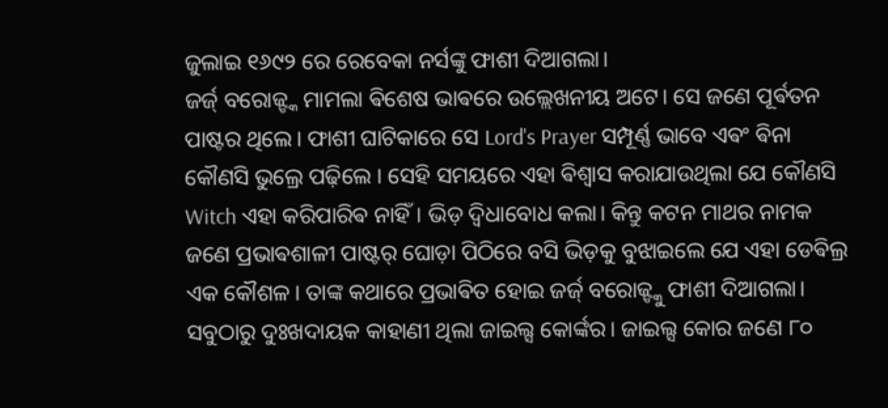ଜୁଲାଇ ୧୬୯୨ ରେ ରେବେକା ନର୍ସଙ୍କୁ ଫାଶୀ ଦିଆଗଲା।
ଜର୍ଜ୍ ବରୋଜ୍ଙ୍କ ମାମଲା ଵିଶେଷ ଭାଵରେ ଉଲ୍ଲେଖନୀୟ ଅଟେ। ସେ ଜଣେ ପୂର୍ଵତନ ପାଷ୍ଟର ଥିଲେ। ଫାଶୀ ଘାଟିକାରେ ସେ Lord's Prayer ସମ୍ପୂର୍ଣ୍ଣ ଭାବେ ଏଵଂ ଵିନା କୌଣସି ଭୁଲ୍ରେ ପଢ଼ିଲେ । ସେହି ସମୟରେ ଏହା ଵିଶ୍ୱାସ କରାଯାଉଥିଲା ଯେ କୌଣସି Witch ଏହା କରିପାରିଵ ନାହିଁ। ଭିଡ଼ ଦ୍ୱିଧାବୋଧ କଲା। କିନ୍ତୁ କଟନ ମାଥର ନାମକ ଜଣେ ପ୍ରଭାଵଶାଳୀ ପାଷ୍ଟର୍ ଘୋଡ଼ା ପିଠିରେ ବସି ଭିଡ଼କୁ ବୁଝାଇଲେ ଯେ ଏହା ଡେଵିଲ୍ର ଏକ କୌଶଳ। ତାଙ୍କ କଥାରେ ପ୍ରଭାଵିତ ହୋଇ ଜର୍ଜ୍ ବରୋଜ୍ଙ୍କୁ ଫାଶୀ ଦିଆଗଲା।
ସବୁଠାରୁ ଦୁଃଖଦାୟକ କାହାଣୀ ଥିଲା ଜାଇଲ୍ସ କୋର୍ଙ୍କର। ଜାଇଲ୍ସ କୋର ଜଣେ ୮୦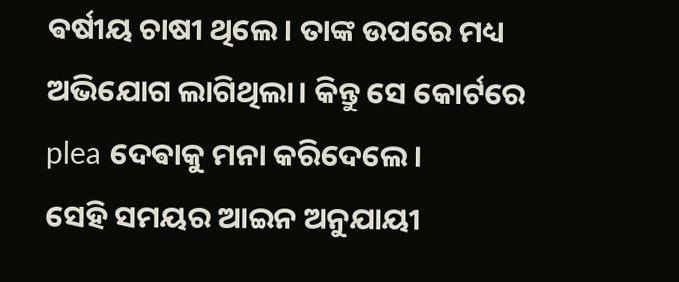ଵର୍ଷୀୟ ଚାଷୀ ଥିଲେ। ତାଙ୍କ ଉପରେ ମଧ୍ୟ ଅଭିଯୋଗ ଲାଗିଥିଲା। କିନ୍ତୁ ସେ କୋର୍ଟରେ plea ଦେଵାକୁ ମନା କରିଦେଲେ।
ସେହି ସମୟର ଆଇନ ଅନୁଯାୟୀ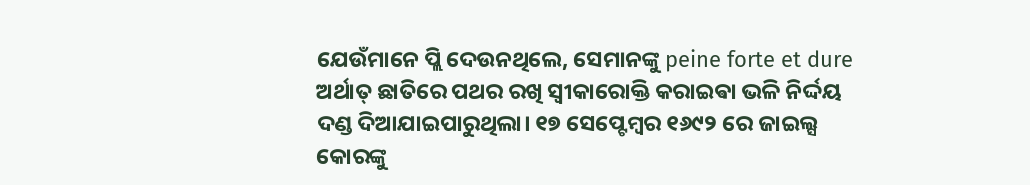ଯେଉଁମାନେ ପ୍ଲି ଦେଉନଥିଲେ, ସେମାନଙ୍କୁ peine forte et dure ଅର୍ଥାତ୍ ଛାତିରେ ପଥର ରଖି ସ୍ୱୀକାରୋକ୍ତି କରାଇଵା ଭଳି ନିର୍ଦ୍ଦୟ ଦଣ୍ଡ ଦିଆଯାଇପାରୁଥିଲା। ୧୭ ସେପ୍ଟେମ୍ଵର ୧୬୯୨ ରେ ଜାଇଲ୍ସ କୋରଙ୍କୁ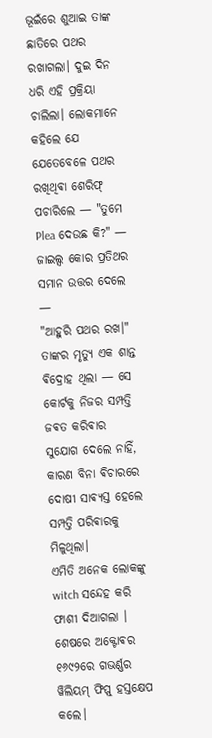ଭୂଇଁରେ ଶୁଆଇ ତାଙ୍କ ଛାତିରେ ପଥର ରଖାଗଲା। ଦୁଇ ଦିନ ଧରି ଏହି ପ୍ରକ୍ରିୟା ଚାଲିଲା। ଲୋକମାନେ କହିଲେ ଯେ ଯେତେବେଳେ ପଥର ରଖିଥିଵା ଶେରିଫ୍ ପଚାରିଲେ — "ତୁମେ Plea ଦେଉଛ କି?" — ଜାଇଲ୍ସ କୋର ପ୍ରତିଥର ସମାନ ଉତ୍ତର ଦେଲେ —
"ଆହୁରି ପଥର ରଖ।"
ତାଙ୍କର ମୃତ୍ୟୁ ଏକ ଶାନ୍ତ ଵିଦ୍ରୋହ ଥିଲା — ସେ କୋର୍ଟକୁ ନିଜର ସମ୍ପତ୍ତି ଜଵତ କରିଵାର ସୁଯୋଗ ଦେଲେ ନାହିଁ, କାରଣ ବିନା ଵିଚାରରେ ଦୋଷୀ ସାଵ୍ୟସ୍ତ ହେଲେ ସମ୍ପତ୍ତି ପରିଵାରକୁ ମିଳୁଥିଲା।
ଏମିତି ଅନେକ ଲୋକଙ୍କୁ witch ସନ୍ଦେହ କରି ଫାଶୀ ଦିଆଗଲା । ଶେଷରେ ଅକ୍ଟୋଵର ୧୬୯୨ରେ ଗଭର୍ଣ୍ଣର ୱିଲିୟମ୍ ଫିପ୍ସ୍ ହସ୍ତକ୍ଷେପ କଲେ।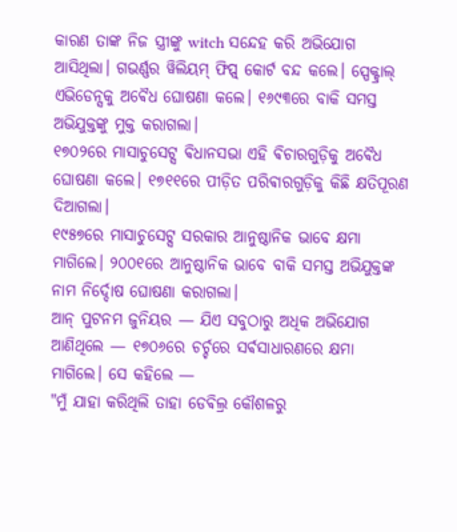କାରଣ ତାଙ୍କ ନିଜ ସ୍ତ୍ରୀଙ୍କୁ witch ସନ୍ଦେହ କରି ଅଭିଯୋଗ ଆସିଥିଲା। ଗଭର୍ଣ୍ଣର ୱିଲିୟମ୍ ଫିପ୍ସ୍ କୋର୍ଟ ବନ୍ଦ କଲେ। ସ୍ପେକ୍ଟ୍ରାଲ୍ ଏଭିଡେନ୍ସକୁ ଅଵୈଧ ଘୋଷଣା କଲେ। ୧୬୯୩ରେ ବାକି ସମସ୍ତ ଅଭିଯୁକ୍ତଙ୍କୁ ମୁକ୍ତ କରାଗଲା।
୧୭୦୨ରେ ମାସାଚୁସେଟ୍ସ ଵିଧାନସଭା ଏହି ଵିଚାରଗୁଡ଼ିକୁ ଅଵୈଧ ଘୋଷଣା କଲେ। ୧୭୧୧ରେ ପୀଡ଼ିତ ପରିଵାରଗୁଡ଼ିକୁ କିଛି କ୍ଷତିପୂରଣ ଦିଆଗଲା।
୧୯୫୭ରେ ମାସାଚୁସେଟ୍ସ ସରକାର ଆନୁଷ୍ଠାନିକ ଭାବେ କ୍ଷମା ମାଗିଲେ। ୨୦୦୧ରେ ଆନୁଷ୍ଠାନିକ ଭାବେ ବାକି ସମସ୍ତ ଅଭିଯୁକ୍ତଙ୍କ ନାମ ନିର୍ଦ୍ଦୋଷ ଘୋଷଣା କରାଗଲା।
ଆନ୍ ପୁଟନମ ଜୁନିୟର — ଯିଏ ସବୁଠାରୁ ଅଧିକ ଅଭିଯୋଗ ଆଣିଥିଲେ — ୧୭୦୬ରେ ଚର୍ଚ୍ଚରେ ସର୍ଵସାଧାରଣରେ କ୍ଷମା ମାଗିଲେ। ସେ କହିଲେ —
"ମୁଁ ଯାହା କରିଥିଲି ତାହା ଡେଵିଲ୍ର କୌଶଳରୁ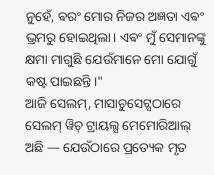ନୁହେଁ, ଵରଂ ମୋର ନିଜର ଅଜ୍ଞତା ଏଵଂ ଭ୍ରମରୁ ହୋଇଥିଲା। ଏଵଂ ମୁଁ ସେମାନଙ୍କୁ କ୍ଷମା ମାଗୁଛି ଯେଉଁମାନେ ମୋ ଯୋଗୁଁ କଷ୍ଟ ପାଇଛନ୍ତି।"
ଆଜି ସେଲମ୍, ମାସାଚୁସେଟ୍ସଠାରେ ସେଲମ୍ ୱିଚ୍ ଟ୍ରାୟଲ୍ସ ମେମୋରିଆଲ୍ ଅଛି — ଯେଉଁଠାରେ ପ୍ରତ୍ୟେକ ମୃତ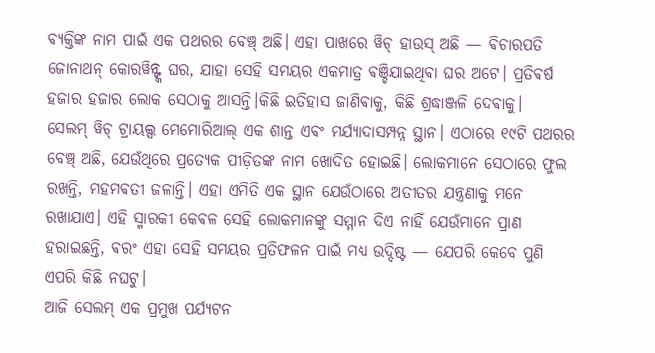ଵ୍ୟକ୍ତିଙ୍କ ନାମ ପାଇଁ ଏକ ପଥରର ବେଞ୍ଚ୍ ଅଛି। ଏହା ପାଖରେ ୱିଚ୍ ହାଉସ୍ ଅଛି — ଵିଚାରପତି ଜୋନାଥନ୍ କୋରୱିନ୍ଙ୍କ ଘର, ଯାହା ସେହି ସମୟର ଏକମାତ୍ର ଵଞ୍ଚିଯାଇଥିଵା ଘର ଅଟେ। ପ୍ରତିଵର୍ଷ ହଜାର ହଜାର ଲୋକ ସେଠାକୁ ଆସନ୍ତି।କିଛି ଇତିହାସ ଜାଣିଵାକୁ, କିଛି ଶ୍ରଦ୍ଧାଞ୍ଜଳି ଦେଵାକୁ।
ସେଲମ୍ ୱିଚ୍ ଟ୍ରାୟଲ୍ସ ମେମୋରିଆଲ୍ ଏକ ଶାନ୍ତ ଏଵଂ ମର୍ଯ୍ୟାଦାସମ୍ପନ୍ନ ସ୍ଥାନ। ଏଠାରେ ୧୯ଟି ପଥରର ବେଞ୍ଚ୍ ଅଛି, ଯେଉଁଥିରେ ପ୍ରତ୍ୟେକ ପୀଡ଼ିତଙ୍କ ନାମ ଖୋଦିତ ହୋଇଛି। ଲୋକମାନେ ସେଠାରେ ଫୁଲ ରଖନ୍ତି, ମହମଵତୀ ଜଳାନ୍ତି। ଏହା ଏମିତି ଏକ ସ୍ଥାନ ଯେଉଁଠାରେ ଅତୀତର ଯନ୍ତ୍ରଣାକୁ ମନେ ରଖାଯାଏ। ଏହି ସ୍ମାରକୀ କେଵଳ ସେହି ଲୋକମାନଙ୍କୁ ସମ୍ମାନ ଦିଏ ନାହିଁ ଯେଉଁମାନେ ପ୍ରାଣ ହରାଇଛନ୍ତି, ଵରଂ ଏହା ସେହି ସମୟର ପ୍ରତିଫଳନ ପାଇଁ ମଧ୍ୟ ଉଦ୍ଦିଷ୍ଟ — ଯେପରି କେବେ ପୁଣି ଏପରି କିଛି ନଘଟୁ।
ଆଜି ସେଲମ୍ ଏକ ପ୍ରମୁଖ ପର୍ଯ୍ୟଟନ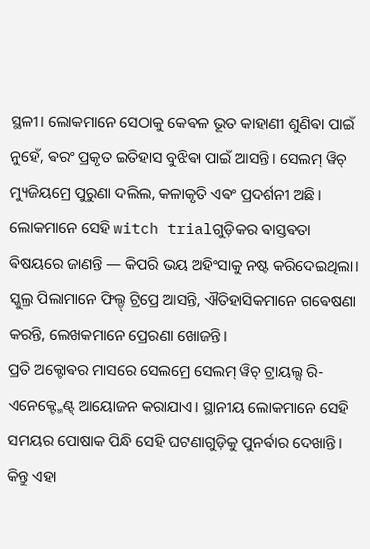ସ୍ଥଳୀ। ଲୋକମାନେ ସେଠାକୁ କେଵଳ ଭୂତ କାହାଣୀ ଶୁଣିଵା ପାଇଁ ନୁହେଁ, ଵରଂ ପ୍ରକୃତ ଇତିହାସ ବୁଝିଵା ପାଇଁ ଆସନ୍ତି। ସେଲମ୍ ୱିଚ୍ ମ୍ୟୁଜିୟମ୍ରେ ପୁରୁଣା ଦଲିଲ, କଳାକୃତି ଏଵଂ ପ୍ରଦର୍ଶନୀ ଅଛି। ଲୋକମାନେ ସେହି witch trialଗୁଡ଼ିକର ଵାସ୍ତଵତା ଵିଷୟରେ ଜାଣନ୍ତି — କିପରି ଭୟ ଅହିଂସାକୁ ନଷ୍ଟ କରିଦେଇଥିଲା। ସ୍କୁଲ୍ର ପିଲାମାନେ ଫିଲ୍ଡ୍ ଟ୍ରିପ୍ରେ ଆସନ୍ତି, ଐତିହାସିକମାନେ ଗଵେଷଣା କରନ୍ତି, ଲେଖକମାନେ ପ୍ରେରଣା ଖୋଜନ୍ତି।
ପ୍ରତି ଅକ୍ଟୋଵର ମାସରେ ସେଲମ୍ରେ ସେଲମ୍ ୱିଚ୍ ଟ୍ରାୟଲ୍ସ ରି-ଏନେକ୍ଟ୍ମେଣ୍ଟ୍ ଆୟୋଜନ କରାଯାଏ। ସ୍ଥାନୀୟ ଲୋକମାନେ ସେହି ସମୟର ପୋଷାକ ପିନ୍ଧି ସେହି ଘଟଣାଗୁଡ଼ିକୁ ପୁନର୍ଵାର ଦେଖାନ୍ତି। କିନ୍ତୁ ଏହା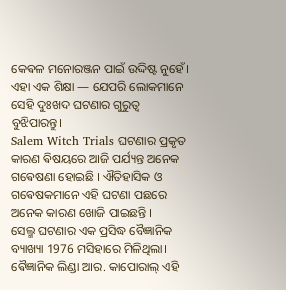କେଵଳ ମନୋରଞ୍ଜନ ପାଇଁ ଉଦ୍ଦିଷ୍ଟ ନୁହେଁ। ଏହା ଏକ ଶିକ୍ଷା — ଯେପରି ଲୋକମାନେ ସେହି ଦୁଃଖଦ ଘଟଣାର ଗୁରୁତ୍ୱ ବୁଝିପାରନ୍ତୁ।
Salem Witch Trials ଘଟଣାର ପ୍ରକୃତ କାରଣ ଵିଷୟରେ ଆଜି ପର୍ଯ୍ୟନ୍ତ ଅନେକ ଗଵେଷଣା ହୋଇଛି । ଐତିହାସିକ ଓ ଗଵେଷକମାନେ ଏହି ଘଟଣା ପଛରେ ଅନେକ କାରଣ ଖୋଜି ପାଇଛନ୍ତି ।
ସେଲ୍ମ ଘଟଣାର ଏକ ପ୍ରସିଦ୍ଧ ବୈଜ୍ଞାନିକ ବ୍ୟାଖ୍ୟା 1976 ମସିହାରେ ମିଳିଥିଲା। ଵୈଜ୍ଞାନିକ ଲିଣ୍ଡା ଆର. କାପୋରାଲ୍ ଏହି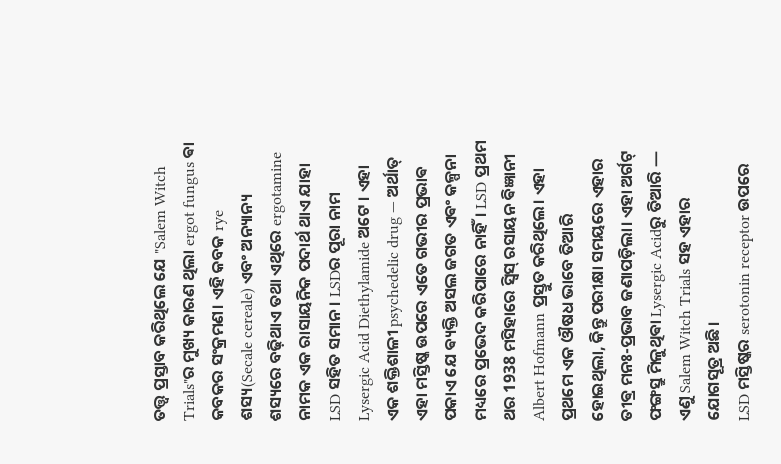ତତ୍ତ୍ୱ ପ୍ରସ୍ତାବ କରିଥିଲେ ଯେ "Salem Witch Trials"ର ମୁଖ୍ୟ କାରଣ ଥିଲା ergot fungus ଵା କବକର ସଂକ୍ରମଣ। ଏହି କବକ rye ଶସ୍ୟ(Secale cereale) ଏବଂ ଅନ୍ୟାନ୍ୟ ଶସ୍ୟରେ ବଢ଼ିଥାଏ ତଥା ଏଥିରେ ergotamine ନାମକ ଏକ ରାସାୟନିକ ପଦାର୍ଥ ଥାଏ ଯାହା LSD ସହିତ ସମାନ। LSDର ପୂରା ନାମ Lysergic Acid Diethylamide ଅଟେ । ଏହା ଏକ ଶକ୍ତିଶାଳୀ psychedelic drug — ଅର୍ଥାତ୍ ଏହା ମସ୍ତିଷ୍କ ଉପରେ ଏତେ ଗଭୀର ପ୍ରଭାଵ ପକାଏ ଯେ ଵ୍ୟକ୍ତି ଅସଲ ଜଗତ ଏଵଂ କଳ୍ପନା ମଧ୍ୟରେ ପ୍ରଭେଦ କରିପାରେ ନାହିଁ। LSD ପ୍ରଥମ ଥର 1938 ମସିହାରେ ସ୍ୱିସ୍ ରସାୟନ ଵିଜ୍ଞାନୀ Albert Hofmann ପ୍ରସ୍ତୁତ କରିଥିଲେ। ଏହା ପ୍ରଥମେ ଏକ ଔଷଧ ଭାବେ ତିଆରି ହୋଇଥିଲା, କିନ୍ତୁ ପରୀକ୍ଷା ସମୟରେ ଏହାର ତୀଵ୍ର ମନଃ-ପ୍ରଭାବ ଜଣାପଡ଼ିଲା। ଏହା ଅର୍ଗଟ୍ ଫଙ୍ଗସ୍ରୁ ମିଳୁଥିଵା Lysergic Acidରୁ ତିଆରି — ଏଣୁ Salem Witch Trials ସହ ଏହାର ଯୋଗସୂତ୍ର ଅଛି।
LSD ମସ୍ତିଷ୍କର serotonin receptor ଉପରେ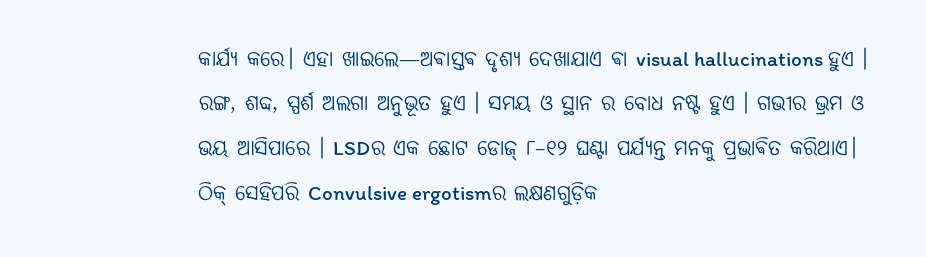କାର୍ଯ୍ୟ କରେ। ଏହା ଖାଇଲେ—ଅଵାସ୍ତଵ ଦୃଶ୍ୟ ଦେଖାଯାଏ ଵା visual hallucinations ହୁଏ । ରଙ୍ଗ, ଶବ୍ଦ, ସ୍ପର୍ଶ ଅଲଗା ଅନୁଭୂତ ହୁଏ । ସମୟ ଓ ସ୍ଥାନ ର ବୋଧ ନଷ୍ଟ ହୁଏ । ଗଭୀର ଭ୍ରମ ଓ ଭୟ ଆସିପାରେ । LSDର ଏକ ଛୋଟ ଡୋଜ୍ ୮–୧୨ ଘଣ୍ଟା ପର୍ଯ୍ୟନ୍ତ ମନକୁ ପ୍ରଭାଵିତ କରିଥାଏ।
ଠିକ୍ ସେହିପରି Convulsive ergotismର ଲକ୍ଷଣଗୁଡ଼ିକ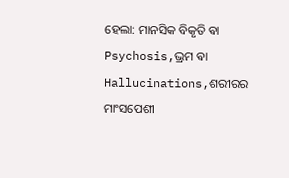ହେଲା: ମାନସିକ ବିକୃତି ଵା Psychosis,ଭ୍ରମ ଵା Hallucinations,ଶରୀରର ମାଂସପେଶୀ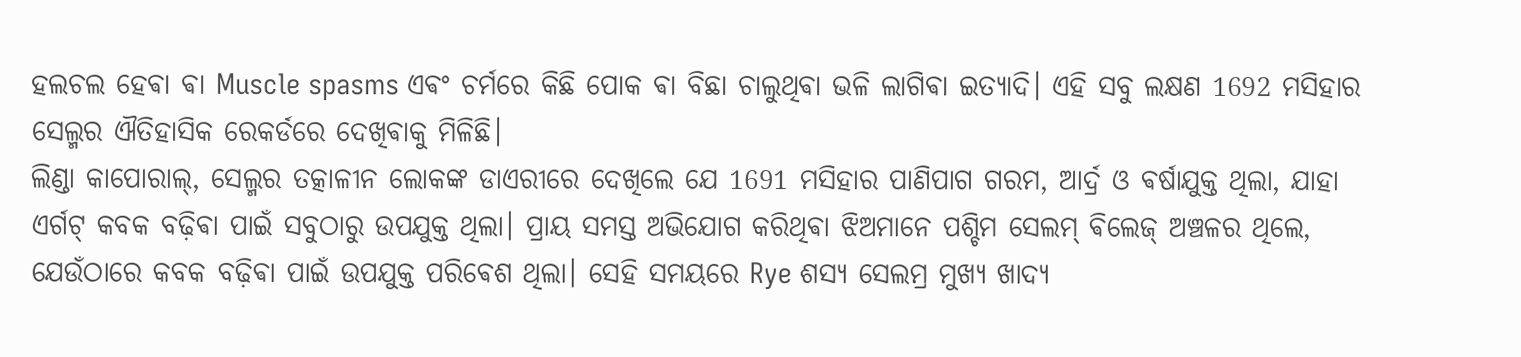ହଲଚଲ ହେଵା ଵା Muscle spasms ଏଵଂ ଚର୍ମରେ କିଛି ପୋକ ଵା ବିଛା ଚାଲୁଥିଵା ଭଳି ଲାଗିଵା ଇତ୍ୟାଦି। ଏହି ସବୁ ଲକ୍ଷଣ 1692 ମସିହାର ସେଲ୍ମର ଐତିହାସିକ ରେକର୍ଡରେ ଦେଖିଵାକୁ ମିଳିଛି।
ଲିଣ୍ଡା କାପୋରାଲ୍, ସେଲ୍ମର ତତ୍କାଳୀନ ଲୋକଙ୍କ ଡାଏରୀରେ ଦେଖିଲେ ଯେ 1691 ମସିହାର ପାଣିପାଗ ଗରମ, ଆର୍ଦ୍ର ଓ ଵର୍ଷାଯୁକ୍ତ ଥିଲା, ଯାହା ଏର୍ଗଟ୍ କବକ ବଢ଼ିଵା ପାଇଁ ସବୁଠାରୁ ଉପଯୁକ୍ତ ଥିଲା। ପ୍ରାୟ ସମସ୍ତ ଅଭିଯୋଗ କରିଥିଵା ଝିଅମାନେ ପଶ୍ଚିମ ସେଲମ୍ ଵିଲେଜ୍ ଅଞ୍ଚଳର ଥିଲେ, ଯେଉଁଠାରେ କବକ ବଢ଼ିଵା ପାଇଁ ଉପଯୁକ୍ତ ପରିଵେଶ ଥିଲା। ସେହି ସମୟରେ Rye ଶସ୍ୟ ସେଲମ୍ର ମୁଖ୍ୟ ଖାଦ୍ୟ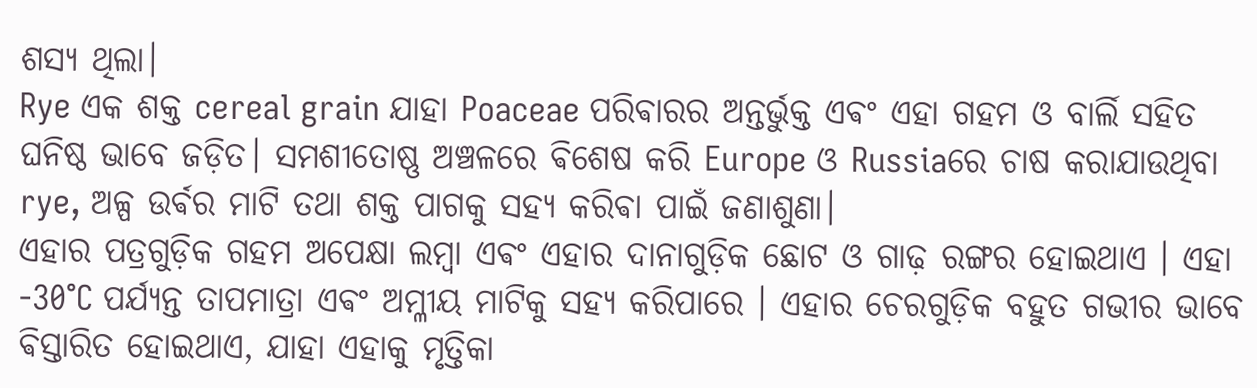ଶସ୍ୟ ଥିଲା।
Rye ଏକ ଶକ୍ତ cereal grain ଯାହା Poaceae ପରିଵାରର ଅନ୍ତର୍ଭୁକ୍ତ ଏଵଂ ଏହା ଗହମ ଓ ବାର୍ଲି ସହିତ ଘନିଷ୍ଠ ଭାବେ ଜଡ଼ିତ। ସମଶୀତୋଷ୍ଣ ଅଞ୍ଚଳରେ ଵିଶେଷ କରି Europe ଓ Russiaରେ ଚାଷ କରାଯାଉଥିବା rye, ଅଳ୍ପ ଉର୍ଵର ମାଟି ତଥା ଶକ୍ତ ପାଗକୁ ସହ୍ୟ କରିଵା ପାଇଁ ଜଣାଶୁଣା।
ଏହାର ପତ୍ରଗୁଡ଼ିକ ଗହମ ଅପେକ୍ଷା ଲମ୍ବା ଏଵଂ ଏହାର ଦାନାଗୁଡ଼ିକ ଛୋଟ ଓ ଗାଢ଼ ରଙ୍ଗର ହୋଇଥାଏ । ଏହା -30°C ପର୍ଯ୍ୟନ୍ତ ତାପମାତ୍ରା ଏଵଂ ଅମ୍ଳୀୟ ମାଟିକୁ ସହ୍ୟ କରିପାରେ । ଏହାର ଚେରଗୁଡ଼ିକ ବହୁତ ଗଭୀର ଭାବେ ଵିସ୍ତାରିତ ହୋଇଥାଏ, ଯାହା ଏହାକୁ ମୃତ୍ତିକା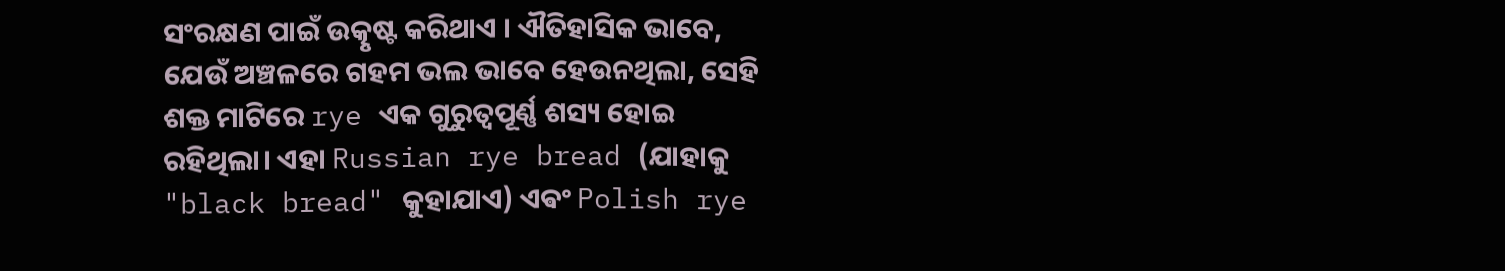ସଂରକ୍ଷଣ ପାଇଁ ଉତ୍କୃଷ୍ଟ କରିଥାଏ । ଐତିହାସିକ ଭାବେ, ଯେଉଁ ଅଞ୍ଚଳରେ ଗହମ ଭଲ ଭାବେ ହେଉନଥିଲା, ସେହି ଶକ୍ତ ମାଟିରେ rye ଏକ ଗୁରୁତ୍ୱପୂର୍ଣ୍ଣ ଶସ୍ୟ ହୋଇ ରହିଥିଲା। ଏହା Russian rye bread (ଯାହାକୁ "black bread" କୁହାଯାଏ) ଏଵଂ Polish rye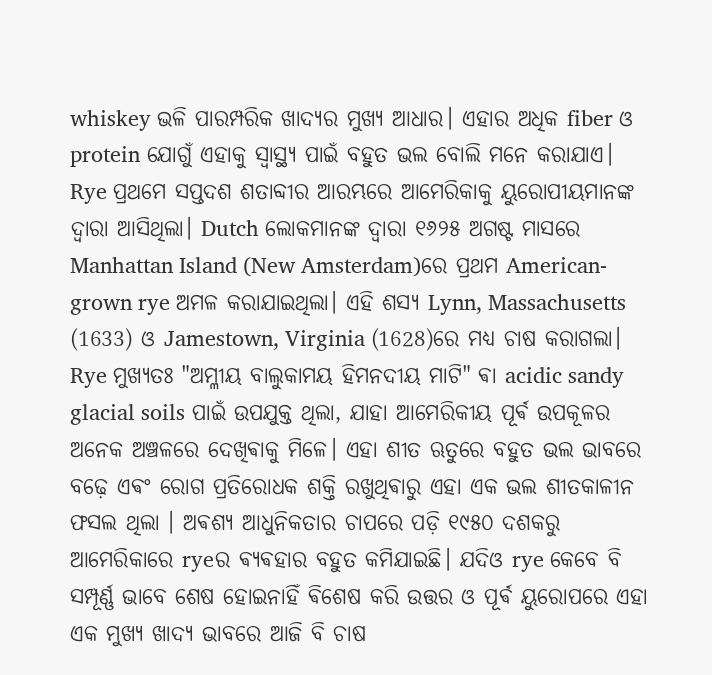whiskey ଭଳି ପାରମ୍ପରିକ ଖାଦ୍ୟର ମୁଖ୍ୟ ଆଧାର। ଏହାର ଅଧିକ fiber ଓ protein ଯୋଗୁଁ ଏହାକୁ ସ୍ୱାସ୍ଥ୍ୟ ପାଇଁ ବହୁତ ଭଲ ବୋଲି ମନେ କରାଯାଏ।
Rye ପ୍ରଥମେ ସପ୍ତଦଶ ଶତାବ୍ଦୀର ଆରମ୍ଭରେ ଆମେରିକାକୁ ୟୁରୋପୀୟମାନଙ୍କ ଦ୍ଵାରା ଆସିଥିଲା। Dutch ଲୋକମାନଙ୍କ ଦ୍ବାରା ୧୬୨୫ ଅଗଷ୍ଟ ମାସରେ Manhattan Island (New Amsterdam)ରେ ପ୍ରଥମ American-grown rye ଅମଳ କରାଯାଇଥିଲା। ଏହି ଶସ୍ୟ Lynn, Massachusetts (1633) ଓ Jamestown, Virginia (1628)ରେ ମଧ୍ୟ ଚାଷ କରାଗଲା। Rye ମୁଖ୍ୟତଃ "ଅମ୍ଳୀୟ ବାଲୁକାମୟ ହିମନଦୀୟ ମାଟି" ଵା acidic sandy glacial soils ପାଇଁ ଉପଯୁକ୍ତ ଥିଲା, ଯାହା ଆମେରିକୀୟ ପୂର୍ଵ ଉପକୂଳର ଅନେକ ଅଞ୍ଚଳରେ ଦେଖିଵାକୁ ମିଳେ। ଏହା ଶୀତ ଋତୁରେ ବହୁତ ଭଲ ଭାବରେ ବଢ଼େ ଏଵଂ ରୋଗ ପ୍ରତିରୋଧକ ଶକ୍ତି ରଖୁଥିଵାରୁ ଏହା ଏକ ଭଲ ଶୀତକାଳୀନ ଫସଲ ଥିଲା । ଅଵଶ୍ୟ ଆଧୁନିକତାର ଚାପରେ ପଡ଼ି ୧୯୫୦ ଦଶକରୁ ଆମେରିକାରେ ryeର ଵ୍ୟଵହାର ବହୁତ କମିଯାଇଛି। ଯଦିଓ rye କେବେ ବି ସମ୍ପୂର୍ଣ୍ଣ ଭାବେ ଶେଷ ହୋଇନାହିଁ ଵିଶେଷ କରି ଉତ୍ତର ଓ ପୂର୍ଵ ୟୁରୋପରେ ଏହା ଏକ ମୁଖ୍ୟ ଖାଦ୍ୟ ଭାବରେ ଆଜି ବି ଚାଷ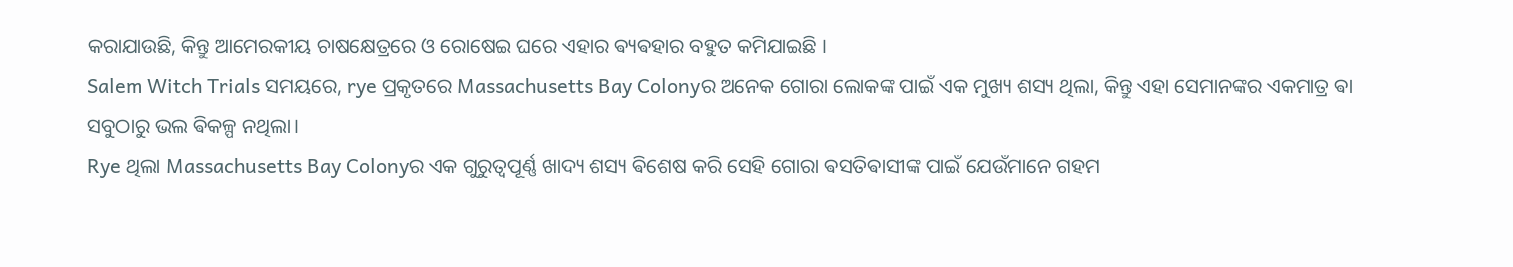କରାଯାଉଛି, କିନ୍ତୁ ଆମେରକୀୟ ଚାଷକ୍ଷେତ୍ରରେ ଓ ରୋଷେଇ ଘରେ ଏହାର ଵ୍ୟଵହାର ବହୁତ କମିଯାଇଛି ।
Salem Witch Trials ସମୟରେ, rye ପ୍ରକୃତରେ Massachusetts Bay Colonyର ଅନେକ ଗୋରା ଲୋକଙ୍କ ପାଇଁ ଏକ ମୁଖ୍ୟ ଶସ୍ୟ ଥିଲା, କିନ୍ତୁ ଏହା ସେମାନଙ୍କର ଏକମାତ୍ର ଵା ସବୁଠାରୁ ଭଲ ଵିକଳ୍ପ ନଥିଲା।
Rye ଥିଲା Massachusetts Bay Colonyର ଏକ ଗୁରୁତ୍ୱପୂର୍ଣ୍ଣ ଖାଦ୍ୟ ଶସ୍ୟ ଵିଶେଷ କରି ସେହି ଗୋରା ଵସତିଵାସୀଙ୍କ ପାଇଁ ଯେଉଁମାନେ ଗହମ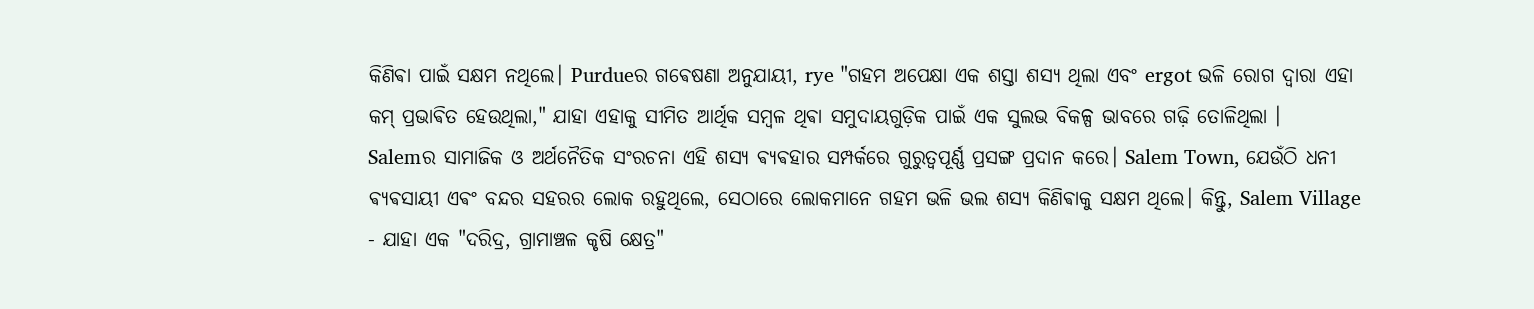କିଣିଵା ପାଇଁ ସକ୍ଷମ ନଥିଲେ। Purdueର ଗଵେଷଣା ଅନୁଯାୟୀ, rye "ଗହମ ଅପେକ୍ଷା ଏକ ଶସ୍ତା ଶସ୍ୟ ଥିଲା ଏବଂ ergot ଭଳି ରୋଗ ଦ୍ୱାରା ଏହା କମ୍ ପ୍ରଭାଵିତ ହେଉଥିଲା," ଯାହା ଏହାକୁ ସୀମିତ ଆର୍ଥିକ ସମ୍ବଳ ଥିଵା ସମୁଦାୟଗୁଡ଼ିକ ପାଇଁ ଏକ ସୁଲଭ ବିକଳ୍ପ ଭାବରେ ଗଢ଼ି ତୋଳିଥିଲା ।
Salemର ସାମାଜିକ ଓ ଅର୍ଥନୈତିକ ସଂରଚନା ଏହି ଶସ୍ୟ ଵ୍ୟଵହାର ସମ୍ପର୍କରେ ଗୁରୁତ୍ୱପୂର୍ଣ୍ଣ ପ୍ରସଙ୍ଗ ପ୍ରଦାନ କରେ। Salem Town, ଯେଉଁଠି ଧନୀ ଵ୍ୟଵସାୟୀ ଏଵଂ ବନ୍ଦର ସହରର ଲୋକ ରହୁଥିଲେ, ସେଠାରେ ଲୋକମାନେ ଗହମ ଭଳି ଭଲ ଶସ୍ୟ କିଣିଵାକୁ ସକ୍ଷମ ଥିଲେ। କିନ୍ତୁ, Salem Village - ଯାହା ଏକ "ଦରିଦ୍ର, ଗ୍ରାମାଞ୍ଚଳ କୃଷି କ୍ଷେତ୍ର"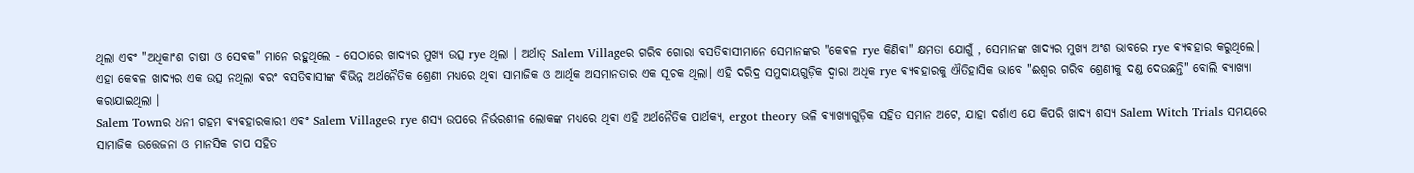ଥିଲା ଏଵଂ "ଅଧିକାଂଶ ଚାଷୀ ଓ ସେଵକ" ମାନେ ରହୁଥିଲେ - ସେଠାରେ ଖାଦ୍ୟର ମୁଖ୍ୟ ଉତ୍ସ rye ଥିଲା । ଅର୍ଥାତ୍ Salem Villageର ଗରିବ ଗୋରା ବସତିଵାସୀମାନେ ସେମାନଙ୍କର "କେଵଳ rye କିଣିଵା" କ୍ଷମତା ଯୋଗୁଁ , ସେମାନଙ୍କ ଖାଦ୍ୟର ମୁଖ୍ୟ ଅଂଶ ଭାବରେ rye ଵ୍ୟଵହାର କରୁଥିଲେ।
ଏହା କେଵଳ ଖାଦ୍ୟର ଏକ ଉତ୍ସ ନଥିଲା ଵରଂ ବସତିଵାସୀଙ୍କ ଵିଭିନ୍ନ ଅର୍ଥନୈତିକ ଶ୍ରେଣୀ ମଧ୍ୟରେ ଥିଵା ସାମାଜିକ ଓ ଆର୍ଥିକ ଅସମାନତାର ଏକ ସୂଚକ ଥିଲା। ଏହି ଦରିଦ୍ର ସମୁଦାୟଗୁଡ଼ିକ ଦ୍ୱାରା ଅଧିକ rye ଵ୍ୟଵହାରକୁ ଐତିହାସିକ ଭାବେ "ଈଶ୍ୱର ଗରିବ ଶ୍ରେଣୀକୁ ଦଣ୍ଡ ଦେଉଛନ୍ତି" ବୋଲି ଵ୍ୟାଖ୍ୟା କରାଯାଇଥିଲା ।
Salem Townର ଧନୀ ଗହମ ଵ୍ୟଵହାରକାରୀ ଏଵଂ Salem Villageର rye ଶସ୍ୟ ଉପରେ ନିର୍ଭରଶୀଳ ଲୋକଙ୍କ ମଧ୍ୟରେ ଥିଵା ଏହି ଅର୍ଥନୈତିକ ପାର୍ଥକ୍ୟ, ergot theory ଭଳି ଵ୍ୟାଖ୍ୟାଗୁଡ଼ିକ ସହିତ ସମାନ ଅଟେ, ଯାହା ଦର୍ଶାଏ ଯେ କିପରି ଖାଦ୍ୟ ଶସ୍ୟ Salem Witch Trials ସମୟରେ ସାମାଜିକ ଉତ୍ତେଜନା ଓ ମାନସିକ ଚାପ ସହିତ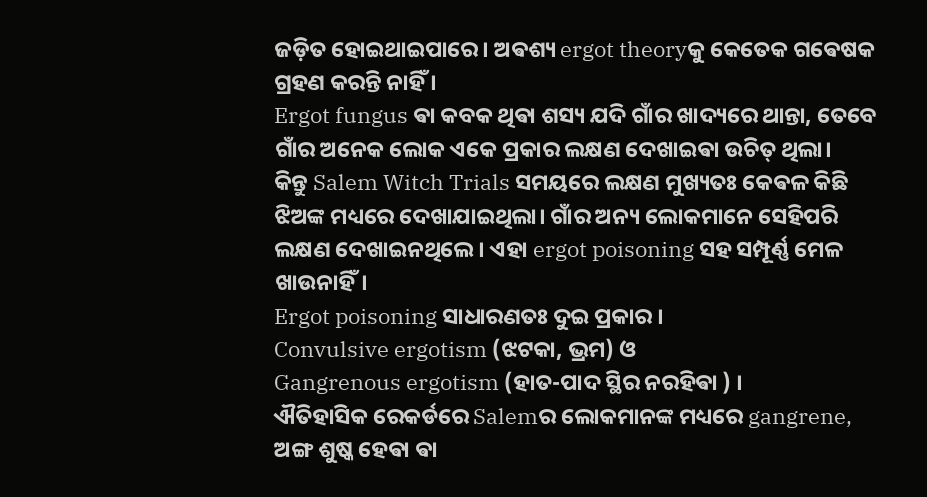ଜଡ଼ିତ ହୋଇଥାଇପାରେ। ଅଵଶ୍ୟ ergot theoryକୁ କେତେକ ଗଵେଷକ ଗ୍ରହଣ କରନ୍ତି ନାହିଁ ।
Ergot fungus ଵା କବକ ଥିଵା ଶସ୍ୟ ଯଦି ଗାଁର ଖାଦ୍ୟରେ ଥାନ୍ତା, ତେବେ ଗାଁର ଅନେକ ଲୋକ ଏକେ ପ୍ରକାର ଲକ୍ଷଣ ଦେଖାଇଵା ଉଚିତ୍ ଥିଲା।
କିନ୍ତୁ Salem Witch Trials ସମୟରେ ଲକ୍ଷଣ ମୁଖ୍ୟତଃ କେଵଳ କିଛି ଝିଅଙ୍କ ମଧ୍ୟରେ ଦେଖାଯାଇଥିଲା। ଗାଁର ଅନ୍ୟ ଲୋକମାନେ ସେହିପରି ଲକ୍ଷଣ ଦେଖାଇନଥିଲେ। ଏହା ergot poisoning ସହ ସମ୍ପୂର୍ଣ୍ଣ ମେଳ ଖାଉନାହିଁ।
Ergot poisoning ସାଧାରଣତଃ ଦୁଇ ପ୍ରକାର ।
Convulsive ergotism (ଝଟକା, ଭ୍ରମ) ଓ
Gangrenous ergotism (ହାତ-ପାଦ ସ୍ଥିର ନରହିଵା ) ।
ଐତିହାସିକ ରେକର୍ଡରେ Salemର ଲୋକମାନଙ୍କ ମଧ୍ୟରେ gangrene, ଅଙ୍ଗ ଶୁଷ୍କ ହେଵା ଵା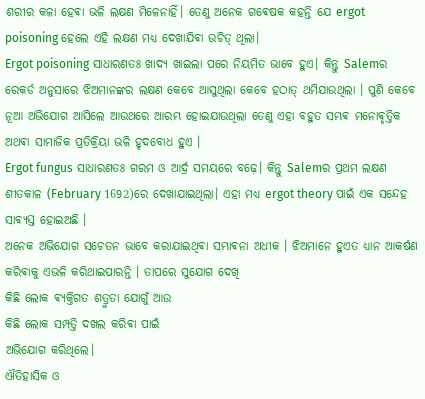ଶରୀର କଳା ହେଵା ଭଳି ଲକ୍ଷଣ ମିଳେନାହିଁ। ତେଣୁ ଅନେକ ଗଵେଷକ କହନ୍ତି ଯେ ergot poisoning ହେଲେ ଏହି ଲକ୍ଷଣ ମଧ୍ୟ ଦେଖାଯିଵା ଉଚିତ୍ ଥିଲା।
Ergot poisoning ସାଧାରଣତଃ ଖାଦ୍ୟ ଖାଇଲା ପରେ ନିୟମିତ ଭାବେ ହୁଏ। କିନ୍ତୁ Salemର ରେକର୍ଡ ଅନୁସାରେ ଝିଅମାନଙ୍କର ଲକ୍ଷଣ କେବେ ଆସୁଥିଲା କେବେ ହଠାତ୍ ଥମିଯାଉଥିଲା । ପୁଣି କେବେ ନୂଆ ଅଭିଯୋଗ ଆସିଲେ ଆଉଥରେ ଆରମ୍ଭ ହୋଇଯାଉଥିଲା ତେଣୁ ଏହା ବହୁତ ସମ୍ଭଵ ମନୋଵୃତ୍ତିକ ଅଥଵା ସାମାଜିକ ପ୍ରତିକ୍ରିୟା ଭଳି ହୃଦବୋଧ ହୁଏ ।
Ergot fungus ସାଧାରଣତଃ ଗରମ ଓ ଆର୍ଦ୍ର ସମୟରେ ବଢ଼େ। କିନ୍ତୁ Salemର ପ୍ରଥମ ଲକ୍ଷଣ ଶୀତକାଳ (February 1692)ରେ ଦେଖାଯାଇଥିଲା। ଏହା ମଧ୍ୟ ergot theory ପାଇଁ ଏକ ସନ୍ଦେହ ସାଵ୍ୟସ୍ତ ହୋଇଅଛି ।
ଅନେକ ଅଭିଯୋଗ ସଚେତନ ଭାବେ କରାଯାଇଥିଵା ସମ୍ଭାଵନା ଅଧୀକ । ଝିଅମାନେ ହୁଏତ ଧ୍ୟାନ ଆକର୍ଷଣ କରିଵାକୁ ଏଭଳି କରିଥାଇପାରନ୍ତି । ତାପରେ ସୁଯୋଗ ଦେଖି
କିଛି ଲୋକ ଵ୍ୟକ୍ତିଗତ ଶତ୍ରୁତା ଯୋଗୁଁ ଆଉ
କିଛି ଲୋକ ସମ୍ପତ୍ତି ଦଖଲ କରିଵା ପାଇଁ
ଅଭିଯୋଗ କରିଥିଲେ।
ଐତିହାସିକ ଓ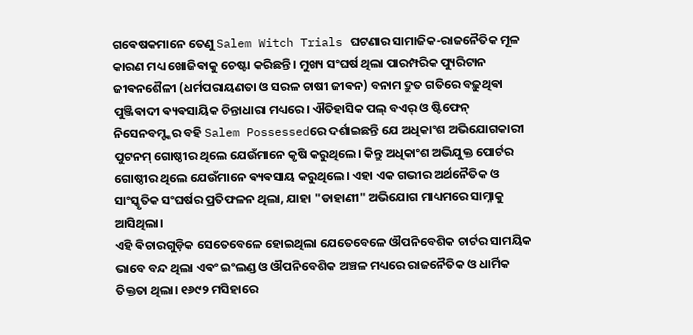ଗଵେଷକମାନେ ତେଣୁ Salem Witch Trials ଘଟଣାର ସାମାଜିକ-ରାଜନୈତିକ ମୂଳ କାରଣ ମଧ୍ୟ ଖୋଜିଵାକୁ ଚେଷ୍ଟା କରିଛନ୍ତି । ମୁଖ୍ୟ ସଂଘର୍ଷ ଥିଲା ପାରମ୍ପରିକ ପ୍ୟୁରିଟାନ ଜୀଵନଶୈଳୀ (ଧର୍ମପରାୟଣତା ଓ ସରଳ ଚାଷୀ ଜୀଵନ) ବନାମ ଦ୍ରୁତ ଗତିରେ ବଢ଼ୁଥିଵା ପୁଞ୍ଜିଵାଦୀ ଵ୍ୟଵସାୟିକ ଚିନ୍ତାଧାରା ମଧ୍ୟରେ। ଐତିହାସିକ ପଲ୍ ବଏର୍ ଓ ଷ୍ଟିଫେନ୍ ନିସେନବମ୍ଙ୍କର ବହି Salem Possessedରେ ଦର୍ଶାଇଛନ୍ତି ଯେ ଅଧିକାଂଶ ଅଭିଯୋଗକାରୀ ପୁଟନମ୍ ଗୋଷ୍ଠୀର ଥିଲେ ଯେଉଁମାନେ କୃଷି କରୁଥିଲେ। କିନ୍ତୁ ଅଧିକାଂଶ ଅଭିଯୁକ୍ତ ପୋର୍ଟର ଗୋଷ୍ଠୀର ଥିଲେ ଯେଉଁମାନେ ଵ୍ୟଵସାୟ କରୁଥିଲେ। ଏହା ଏକ ଗଭୀର ଅର୍ଥନୈତିକ ଓ ସାଂସ୍କୃତିକ ସଂଘର୍ଷର ପ୍ରତିଫଳନ ଥିଲା, ଯାହା "ଡାହାଣୀ" ଅଭିଯୋଗ ମାଧ୍ୟମରେ ସାମ୍ନାକୁ ଆସିଥିଲା।
ଏହି ଵିଚାରଗୁଡ଼ିକ ସେତେବେଳେ ହୋଇଥିଲା ଯେତେବେଳେ ଔପନିବେଶିକ ଚାର୍ଟର ସାମୟିକ ଭାବେ ବନ୍ଦ ଥିଲା ଏଵଂ ଇଂଲଣ୍ଡ ଓ ଔପନିବେଶିକ ଅଞ୍ଚଳ ମଧ୍ୟରେ ରାଜନୈତିକ ଓ ଧାର୍ମିକ ତିକ୍ତତା ଥିଲା। ୧୬୯୨ ମସିହାରେ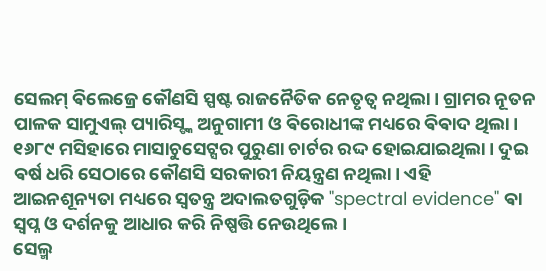ସେଲମ୍ ଵିଲେଜ୍ରେ କୌଣସି ସ୍ପଷ୍ଟ ରାଜନୈତିକ ନେତୃତ୍ୱ ନଥିଲା। ଗ୍ରାମର ନୂତନ ପାଳକ ସାମୁଏଲ୍ ପ୍ୟାରିସ୍ଙ୍କ ଅନୁଗାମୀ ଓ ଵିରୋଧୀଙ୍କ ମଧ୍ୟରେ ଵିଵାଦ ଥିଲା।
୧୬୮୯ ମସିହାରେ ମାସାଚୁସେଟ୍ସର ପୁରୁଣା ଚାର୍ଟର ରଦ୍ଦ ହୋଇଯାଇଥିଲା। ଦୁଇ ଵର୍ଷ ଧରି ସେଠାରେ କୌଣସି ସରକାରୀ ନିୟନ୍ତ୍ରଣ ନଥିଲା। ଏହି ଆଇନଶୂନ୍ୟତା ମଧ୍ୟରେ ସ୍ୱତନ୍ତ୍ର ଅଦାଲତଗୁଡ଼ିକ "spectral evidence" ଵା ସ୍ୱପ୍ନ ଓ ଦର୍ଶନକୁ ଆଧାର କରି ନିଷ୍ପତ୍ତି ନେଉଥିଲେ।
ସେଲ୍ମ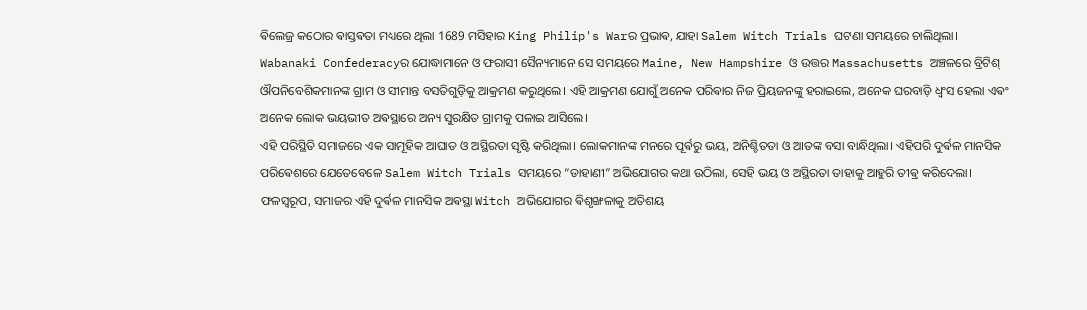ଵିଲେଜ୍ର କଠୋର ଵାସ୍ତଵତା ମଧ୍ୟରେ ଥିଲା 1689 ମସିହାର King Philip's Warର ପ୍ରଭାଵ, ଯାହା Salem Witch Trials ଘଟଣା ସମୟରେ ଚାଲିଥିଲା।
Wabanaki Confederacyର ଯୋଦ୍ଧାମାନେ ଓ ଫରାସୀ ସୈନ୍ୟମାନେ ସେ ସମୟରେ Maine, New Hampshire ଓ ଉତ୍ତର Massachusetts ଅଞ୍ଚଳରେ ବ୍ରିଟିଶ୍ ଔପନିବେଶିକମାନଙ୍କ ଗ୍ରାମ ଓ ସୀମାନ୍ତ ବସତିଗୁଡ଼ିକୁ ଆକ୍ରମଣ କରୁଥିଲେ। ଏହି ଆକ୍ରମଣ ଯୋଗୁଁ ଅନେକ ପରିଵାର ନିଜ ପ୍ରିୟଜନଙ୍କୁ ହରାଇଲେ, ଅନେକ ଘରବାଡ଼ି ଧ୍ୱଂସ ହେଲା ଏଵଂ ଅନେକ ଲୋକ ଭୟଭୀତ ଅଵସ୍ଥାରେ ଅନ୍ୟ ସୁରକ୍ଷିତ ଗ୍ରାମକୁ ପଳାଇ ଆସିଲେ।
ଏହି ପରିସ୍ଥିତି ସମାଜରେ ଏକ ସାମୂହିକ ଆଘାତ ଓ ଅସ୍ଥିରତା ସୃଷ୍ଟି କରିଥିଲା। ଲୋକମାନଙ୍କ ମନରେ ପୂର୍ଵରୁ ଭୟ, ଅନିଶ୍ଚିତତା ଓ ଆତଙ୍କ ବସା ବାନ୍ଧିଥିଲା। ଏହିପରି ଦୁର୍ଵଳ ମାନସିକ ପରିଵେଶରେ ଯେତେବେଳେ Salem Witch Trials ସମୟରେ “ଡାହାଣୀ” ଅଭିଯୋଗର କଥା ଉଠିଲା, ସେହି ଭୟ ଓ ଅସ୍ଥିରତା ତାହାକୁ ଆହୁରି ତୀଵ୍ର କରିଦେଲା। ଫଳସ୍ୱରୂପ, ସମାଜର ଏହି ଦୁର୍ଵଳ ମାନସିକ ଅଵସ୍ଥା Witch ଅଭିଯୋଗର ଵିଶୃଙ୍ଖଳାକୁ ଅତିଶୟ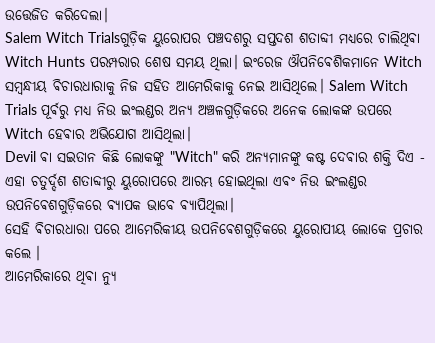ଉତ୍ତେଜିତ କରିଦେଲା।
Salem Witch Trialsଗୁଡ଼ିକ ୟୁରୋପର ପଞ୍ଚଦଶରୁ ସପ୍ତଦଶ ଶତାବ୍ଦୀ ମଧ୍ୟରେ ଚାଲିଥିଵା Witch Hunts ପରମ୍ପରାର ଶେଷ ସମୟ ଥିଲା। ଇଂରେଜ ଔପନିଵେଶିକମାନେ Witch ସମ୍ବନ୍ଧୀୟ ଵିଚାରଧାରାକୁ ନିଜ ସହିତ ଆମେରିକାକୁ ନେଇ ଆସିଥିଲେ। Salem Witch Trials ପୂର୍ଵରୁ ମଧ୍ୟ ନିଉ ଇଂଲଣ୍ଡର ଅନ୍ୟ ଅଞ୍ଚଳଗୁଡ଼ିକରେ ଅନେକ ଲୋକଙ୍କ ଉପରେ Witch ହେଵାର ଅଭିଯୋଗ ଆସିଥିଲା।
Devil ଵା ସଇତାନ କିଛି ଲୋକଙ୍କୁ "Witch" କରି ଅନ୍ୟମାନଙ୍କୁ କଷ୍ଟ ଦେଵାର ଶକ୍ତି ଦିଏ - ଏହା ଚତୁର୍ଦ୍ଦଶ ଶତାବ୍ଦୀରୁ ୟୁରୋପରେ ଆରମ୍ଭ ହୋଇଥିଲା ଏଵଂ ନିଉ ଇଂଲଣ୍ଡର ଉପନିଵେଶଗୁଡ଼ିକରେ ଵ୍ୟାପକ ଭାବେ ଵ୍ୟାପିଥିଲା।
ସେହି ଵିଚାରଧାରା ପରେ ଆମେରିକୀୟ ଉପନିଵେଶଗୁଡ଼ିକରେ ୟୁରୋପୀୟ ଲୋକେ ପ୍ରଚାର କଲେ ।
ଆମେରିକାରେ ଥିଵା ନ୍ୟୁ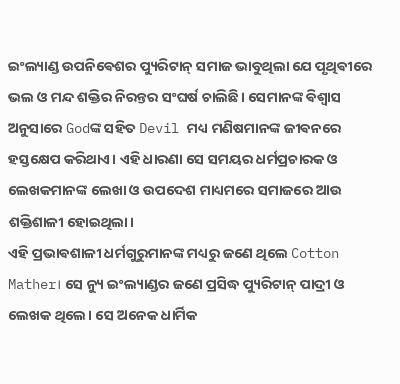ଇଂଲ୍ୟାଣ୍ଡ ଉପନିଵେଶର ପ୍ୟୁରିଟାନ୍ ସମାଜ ଭାବୁଥିଲା ଯେ ପୃଥିଵୀରେ ଭଲ ଓ ମନ୍ଦ ଶକ୍ତିର ନିରନ୍ତର ସଂଘର୍ଷ ଚାଲିଛି। ସେମାନଙ୍କ ଵିଶ୍ୱାସ ଅନୁସାରେ Godଙ୍କ ସହିତ Devil ମଧ୍ୟ ମଣିଷମାନଙ୍କ ଜୀଵନରେ ହସ୍ତକ୍ଷେପ କରିଥାଏ। ଏହି ଧାରଣା ସେ ସମୟର ଧର୍ମପ୍ରଚାରକ ଓ ଲେଖକମାନଙ୍କ ଲେଖା ଓ ଉପଦେଶ ମାଧ୍ୟମରେ ସମାଜରେ ଆଉ ଶକ୍ତିଶାଳୀ ହୋଇଥିଲା।
ଏହି ପ୍ରଭାଵଶାଳୀ ଧର୍ମଗୁରୁମାନଙ୍କ ମଧ୍ୟରୁ ଜଣେ ଥିଲେ Cotton Mather। ସେ ନ୍ୟୁ ଇଂଲ୍ୟାଣ୍ଡର ଜଣେ ପ୍ରସିଦ୍ଧ ପ୍ୟୁରିଟାନ୍ ପାଦ୍ରୀ ଓ ଲେଖକ ଥିଲେ। ସେ ଅନେକ ଧାର୍ମିକ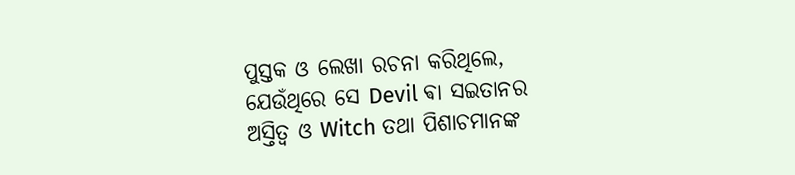ପୁସ୍ତକ ଓ ଲେଖା ରଚନା କରିଥିଲେ, ଯେଉଁଥିରେ ସେ Devil ଵା ସଇତାନର ଅସ୍ତିତ୍ୱ ଓ Witch ତଥା ପିଶାଚମାନଙ୍କ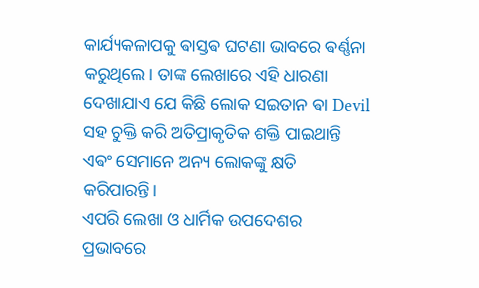କାର୍ଯ୍ୟକଳାପକୁ ଵାସ୍ତଵ ଘଟଣା ଭାବରେ ଵର୍ଣ୍ଣନା କରୁଥିଲେ। ତାଙ୍କ ଲେଖାରେ ଏହି ଧାରଣା ଦେଖାଯାଏ ଯେ କିଛି ଲୋକ ସଇତାନ ଵା Devil ସହ ଚୁକ୍ତି କରି ଅତିପ୍ରାକୃତିକ ଶକ୍ତି ପାଇଥାନ୍ତି ଏଵଂ ସେମାନେ ଅନ୍ୟ ଲୋକଙ୍କୁ କ୍ଷତି କରିପାରନ୍ତି।
ଏପରି ଲେଖା ଓ ଧାର୍ମିକ ଉପଦେଶର ପ୍ରଭାବରେ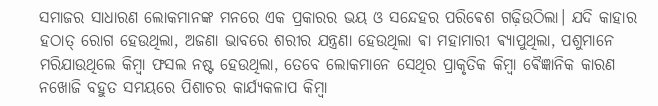ସମାଜର ସାଧାରଣ ଲୋକମାନଙ୍କ ମନରେ ଏକ ପ୍ରକାରର ଭୟ ଓ ସନ୍ଦେହର ପରିଵେଶ ଗଢ଼ିଉଠିଲା। ଯଦି କାହାର ହଠାତ୍ ରୋଗ ହେଉଥିଲା, ଅଜଣା ଭାବରେ ଶରୀର ଯନ୍ତ୍ରଣା ହେଉଥିଲା ଵା ମହାମାରୀ ଵ୍ୟାପୁଥିଲା, ପଶୁମାନେ ମରିଯାଉଥିଲେ କିମ୍ବା ଫସଲ ନଷ୍ଟ ହେଉଥିଲା, ତେବେ ଲୋକମାନେ ସେଥିର ପ୍ରାକୃତିକ କିମ୍ବା ଵୈଜ୍ଞାନିକ କାରଣ ନଖୋଜି ବହୁତ ସମୟରେ ପିଶାଚର କାର୍ଯ୍ୟକଳାପ କିମ୍ବା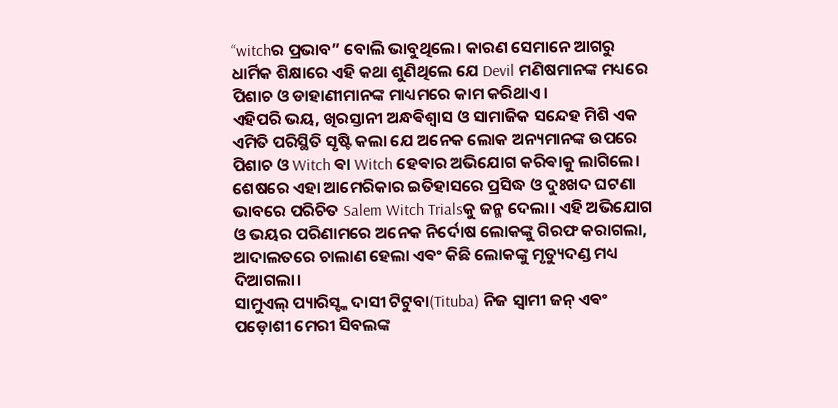“witchର ପ୍ରଭାବ” ବୋଲି ଭାବୁଥିଲେ। କାରଣ ସେମାନେ ଆଗରୁ ଧାର୍ମିକ ଶିକ୍ଷାରେ ଏହି କଥା ଶୁଣିଥିଲେ ଯେ Devil ମଣିଷମାନଙ୍କ ମଧ୍ୟରେ ପିଶାଚ ଓ ଡାହାଣୀମାନଙ୍କ ମାଧ୍ୟମରେ କାମ କରିଥାଏ।
ଏହିପରି ଭୟ, ଖିରସ୍ତାନୀ ଅନ୍ଧଵିଶ୍ୱାସ ଓ ସାମାଜିକ ସନ୍ଦେହ ମିଶି ଏକ ଏମିତି ପରିସ୍ଥିତି ସୃଷ୍ଟି କଲା ଯେ ଅନେକ ଲୋକ ଅନ୍ୟମାନଙ୍କ ଉପରେ ପିଶାଚ ଓ Witch ଵା Witch ହେଵାର ଅଭିଯୋଗ କରିଵାକୁ ଲାଗିଲେ। ଶେଷରେ ଏହା ଆମେରିକାର ଇତିହାସରେ ପ୍ରସିଦ୍ଧ ଓ ଦୁଃଖଦ ଘଟଣା ଭାବରେ ପରିଚିତ Salem Witch Trialsକୁ ଜନ୍ମ ଦେଲା। ଏହି ଅଭିଯୋଗ ଓ ଭୟର ପରିଣାମରେ ଅନେକ ନିର୍ଦୋଷ ଲୋକଙ୍କୁ ଗିରଫ କରାଗଲା, ଆଦାଲତରେ ଚାଲାଣ ହେଲା ଏଵଂ କିଛି ଲୋକଙ୍କୁ ମୃତ୍ୟୁଦଣ୍ଡ ମଧ୍ୟ ଦିଆଗଲା।
ସାମୁଏଲ୍ ପ୍ୟାରିସ୍ଙ୍କ ଦାସୀ ଟିଟୁବା(Tituba) ନିଜ ସ୍ୱାମୀ ଜନ୍ ଏଵଂ ପଡ଼ୋଶୀ ମେରୀ ସିବଲଙ୍କ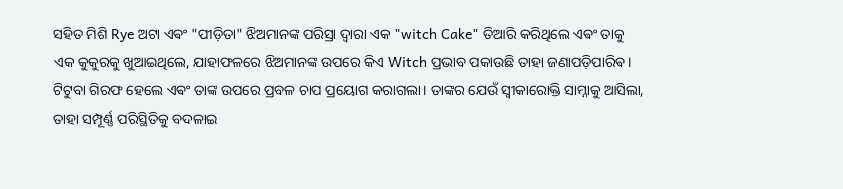ସହିତ ମିଶି Rye ଅଟା ଏଵଂ "ପୀଡ଼ିତା" ଝିଅମାନଙ୍କ ପରିସ୍ରା ଦ୍ୱାରା ଏକ "witch Cake" ତିଆରି କରିଥିଲେ ଏଵଂ ତାକୁ ଏକ କୁକୁରକୁ ଖୁଆଇଥିଲେ, ଯାହାଫଳରେ ଝିଅମାନଙ୍କ ଉପରେ କିଏ Witch ପ୍ରଭାବ ପକାଉଛି ତାହା ଜଣାପଡ଼ିପାରିଵ।
ଟିଟୁବା ଗିରଫ ହେଲେ ଏଵଂ ତାଙ୍କ ଉପରେ ପ୍ରବଳ ଚାପ ପ୍ରୟୋଗ କରାଗଲା। ତାଙ୍କର ଯେଉଁ ସ୍ୱୀକାରୋକ୍ତି ସାମ୍ନାକୁ ଆସିଲା, ତାହା ସମ୍ପୂର୍ଣ୍ଣ ପରିସ୍ଥିତିକୁ ବଦଳାଇ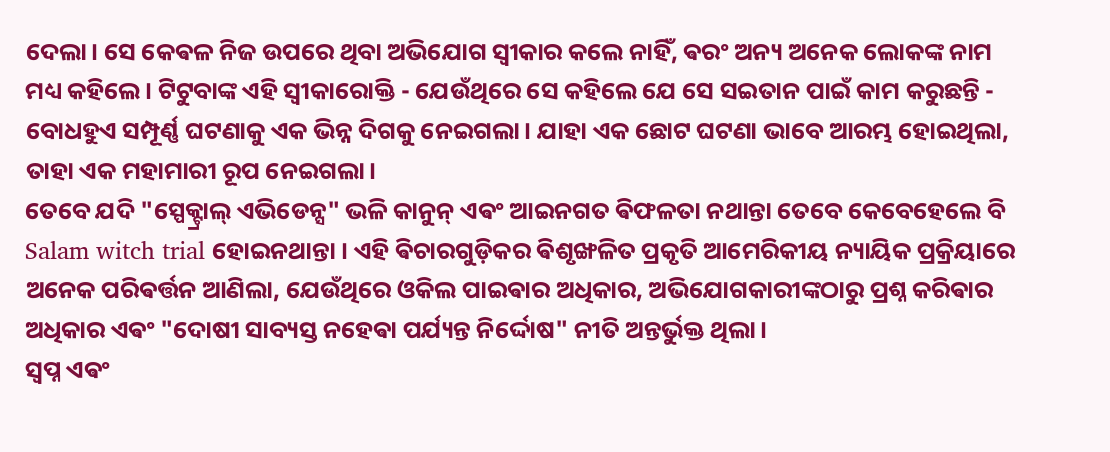ଦେଲା। ସେ କେଵଳ ନିଜ ଉପରେ ଥିବା ଅଭିଯୋଗ ସ୍ୱୀକାର କଲେ ନାହିଁ, ଵରଂ ଅନ୍ୟ ଅନେକ ଲୋକଙ୍କ ନାମ ମଧ୍ୟ କହିଲେ। ଟିଟୁବାଙ୍କ ଏହି ସ୍ୱୀକାରୋକ୍ତି - ଯେଉଁଥିରେ ସେ କହିଲେ ଯେ ସେ ସଇତାନ ପାଇଁ କାମ କରୁଛନ୍ତି - ବୋଧହୁଏ ସମ୍ପୂର୍ଣ୍ଣ ଘଟଣାକୁ ଏକ ଭିନ୍ନ ଦିଗକୁ ନେଇଗଲା। ଯାହା ଏକ ଛୋଟ ଘଟଣା ଭାବେ ଆରମ୍ଭ ହୋଇଥିଲା, ତାହା ଏକ ମହାମାରୀ ରୂପ ନେଇଗଲା।
ତେବେ ଯଦି "ସ୍ପେକ୍ଟ୍ରାଲ୍ ଏଭିଡେନ୍ସ" ଭଳି କାନୁନ୍ ଏଵଂ ଆଇନଗତ ଵିଫଳତା ନଥାନ୍ତା ତେବେ କେବେହେଲେ ବି Salam witch trial ହୋଇନଥାନ୍ତା । ଏହି ଵିଚାରଗୁଡ଼ିକର ଵିଶୃଙ୍ଖଳିତ ପ୍ରକୃତି ଆମେରିକୀୟ ନ୍ୟାୟିକ ପ୍ରକ୍ରିୟାରେ ଅନେକ ପରିଵର୍ତ୍ତନ ଆଣିଲା, ଯେଉଁଥିରେ ଓକିଲ ପାଇଵାର ଅଧିକାର, ଅଭିଯୋଗକାରୀଙ୍କଠାରୁ ପ୍ରଶ୍ନ କରିଵାର ଅଧିକାର ଏଵଂ "ଦୋଷୀ ସାବ୍ୟସ୍ତ ନହେଵା ପର୍ଯ୍ୟନ୍ତ ନିର୍ଦ୍ଦୋଷ" ନୀତି ଅନ୍ତର୍ଭୁକ୍ତ ଥିଲା।
ସ୍ୱପ୍ନ ଏଵଂ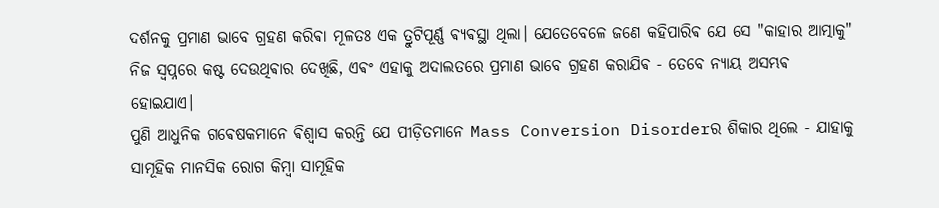ଦର୍ଶନକୁ ପ୍ରମାଣ ଭାବେ ଗ୍ରହଣ କରିଵା ମୂଳତଃ ଏକ ତ୍ରୁଟିପୂର୍ଣ୍ଣ ଵ୍ୟଵସ୍ଥା ଥିଲା। ଯେତେବେଳେ ଜଣେ କହିପାରିଵ ଯେ ସେ "କାହାର ଆତ୍ମାକୁ" ନିଜ ସ୍ୱପ୍ନରେ କଷ୍ଟ ଦେଉଥିଵାର ଦେଖିଛି, ଏଵଂ ଏହାକୁ ଅଦାଲତରେ ପ୍ରମାଣ ଭାବେ ଗ୍ରହଣ କରାଯିଵ - ତେବେ ନ୍ୟାୟ ଅସମ୍ଭଵ ହୋଇଯାଏ।
ପୁଣି ଆଧୁନିକ ଗଵେଷକମାନେ ଵିଶ୍ୱାସ କରନ୍ତି ଯେ ପୀଡ଼ିତମାନେ Mass Conversion Disorderର ଶିକାର ଥିଲେ - ଯାହାକୁ ସାମୂହିକ ମାନସିକ ରୋଗ କିମ୍ବା ସାମୂହିକ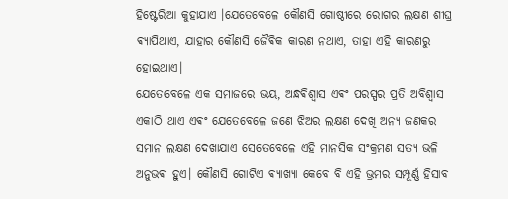ହିଷ୍ଟେରିଆ କୁହାଯାଏ ।ଯେତେବେଳେ କୌଣସି ଗୋଷ୍ଠୀରେ ରୋଗର ଲକ୍ଷଣ ଶୀଘ୍ର ଵ୍ୟାପିଥାଏ, ଯାହାର କୌଣସି ଜୈଵିକ କାରଣ ନଥାଏ, ତାହା ଏହି କାରଣରୁ ହୋଇଥାଏ।
ଯେତେବେଳେ ଏକ ସମାଜରେ ଭୟ, ଅନ୍ଧଵିଶ୍ୱାସ ଏଵଂ ପରସ୍ପର ପ୍ରତି ଅବିଶ୍ୱାସ ଏକାଠି ଥାଏ ଏଵଂ ଯେତେବେଳେ ଜଣେ ଝିଅର ଲକ୍ଷଣ ଦେଖି ଅନ୍ୟ ଜଣକର ସମାନ ଲକ୍ଷଣ ଦେଖାଯାଏ ସେତେବେଳେ ଏହି ମାନସିକ ସଂକ୍ରମଣ ସତ୍ୟ ଭଳି ଅନୁଭଵ ହୁଏ। କୌଣସି ଗୋଟିଏ ଵ୍ୟାଖ୍ୟା କେବେ ବି ଏହି ଭ୍ରମର ସମ୍ପୂର୍ଣ୍ଣ ହିସାବ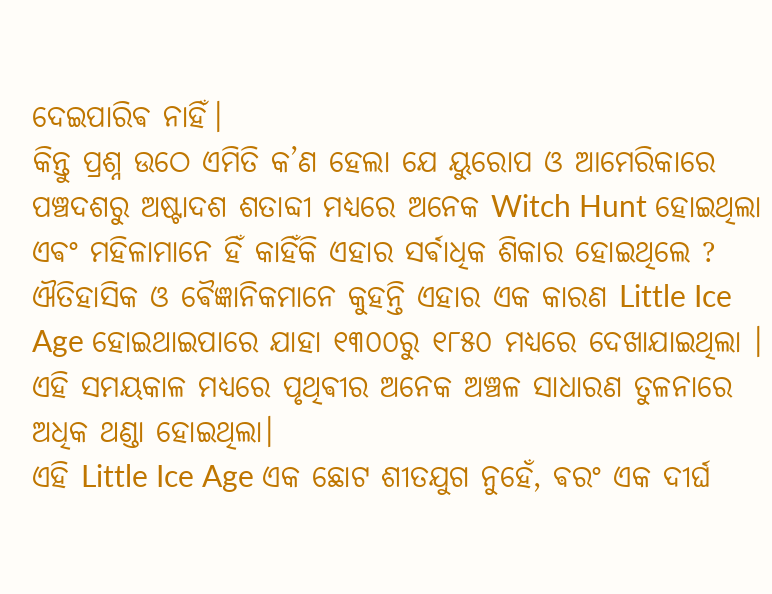ଦେଇପାରିଵ ନାହିଁ।
କିନ୍ତୁ ପ୍ରଶ୍ନ ଉଠେ ଏମିତି କ’ଣ ହେଲା ଯେ ୟୁରୋପ ଓ ଆମେରିକାରେ ପଞ୍ଚଦଶରୁ ଅଷ୍ଟାଦଶ ଶତାବ୍ଦୀ ମଧ୍ୟରେ ଅନେକ Witch Hunt ହୋଇଥିଲା ଏଵଂ ମହିଳାମାନେ ହିଁ କାହିଁକି ଏହାର ସର୍ଵାଧିକ ଶିକାର ହୋଇଥିଲେ ?
ଐତିହାସିକ ଓ ଵୈଜ୍ଞାନିକମାନେ କୁହନ୍ତି ଏହାର ଏକ କାରଣ Little Ice Age ହୋଇଥାଇପାରେ ଯାହା ୧୩୦୦ରୁ ୧୮୫୦ ମଧ୍ୟରେ ଦେଖାଯାଇଥିଲା । ଏହି ସମୟକାଳ ମଧ୍ୟରେ ପୃଥିଵୀର ଅନେକ ଅଞ୍ଚଳ ସାଧାରଣ ତୁଳନାରେ ଅଧିକ ଥଣ୍ଡା ହୋଇଥିଲା।
ଏହି Little Ice Age ଏକ ଛୋଟ ଶୀତଯୁଗ ନୁହେଁ, ଵରଂ ଏକ ଦୀର୍ଘ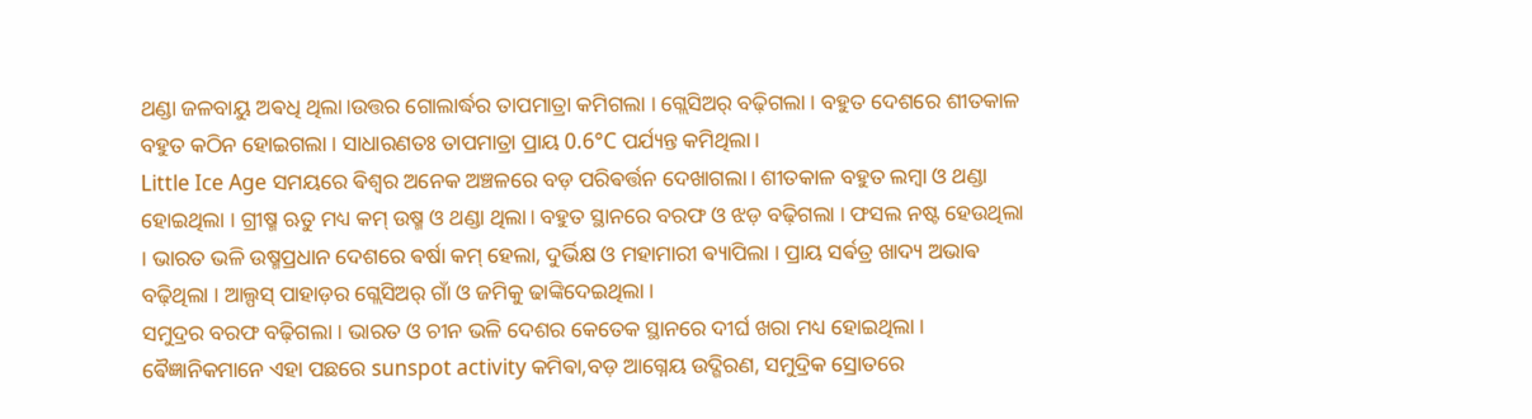ଥଣ୍ଡା ଜଳବାୟୁ ଅଵଧି ଥିଲା।ଉତ୍ତର ଗୋଲାର୍ଦ୍ଧର ତାପମାତ୍ରା କମିଗଲା । ଗ୍ଲେସିଅର୍ ବଢ଼ିଗଲା । ବହୁତ ଦେଶରେ ଶୀତକାଳ ବହୁତ କଠିନ ହୋଇଗଲା । ସାଧାରଣତଃ ତାପମାତ୍ରା ପ୍ରାୟ 0.6°C ପର୍ଯ୍ୟନ୍ତ କମିଥିଲା।
Little Ice Age ସମୟରେ ଵିଶ୍ୱର ଅନେକ ଅଞ୍ଚଳରେ ବଡ଼ ପରିଵର୍ତ୍ତନ ଦେଖାଗଲା। ଶୀତକାଳ ବହୁତ ଲମ୍ବା ଓ ଥଣ୍ଡା ହୋଇଥିଲା । ଗ୍ରୀଷ୍ମ ଋତୁ ମଧ୍ୟ କମ୍ ଉଷ୍ମ ଓ ଥଣ୍ଡା ଥିଲା। ବହୁତ ସ୍ଥାନରେ ବରଫ ଓ ଝଡ଼ ବଢ଼ିଗଲା । ଫସଲ ନଷ୍ଟ ହେଉଥିଲା । ଭାରତ ଭଳି ଉଷ୍ମପ୍ରଧାନ ଦେଶରେ ଵର୍ଷା କମ୍ ହେଲା, ଦୁର୍ଭିକ୍ଷ ଓ ମହାମାରୀ ଵ୍ୟାପିଲା । ପ୍ରାୟ ସର୍ଵତ୍ର ଖାଦ୍ୟ ଅଭାଵ ବଢ଼ିଥିଲା । ଆଲ୍ପସ୍ ପାହାଡ଼ର ଗ୍ଲେସିଅର୍ ଗାଁ ଓ ଜମିକୁ ଢାଙ୍କିଦେଇଥିଲା ।
ସମୁଦ୍ରର ବରଫ ବଢ଼ିଗଲା । ଭାରତ ଓ ଚୀନ ଭଳି ଦେଶର କେତେକ ସ୍ଥାନରେ ଦୀର୍ଘ ଖରା ମଧ୍ୟ ହୋଇଥିଲା ।
ଵୈଜ୍ଞାନିକମାନେ ଏହା ପଛରେ sunspot activity କମିଵା,ବଡ଼ ଆଗ୍ନେୟ ଉଦ୍ଗିରଣ, ସମୁଦ୍ରିକ ସ୍ରୋତରେ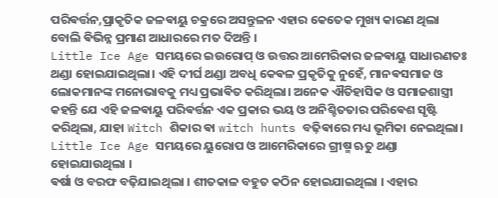ପରିଵର୍ତ୍ତନ,ପ୍ରାକୃତିକ ଜଳଵାୟୁ ଚକ୍ରରେ ଅସନ୍ତୁଳନ ଏହାର କେତେକ ମୁଖ୍ୟ କାରଣ ଥିଲା ବୋଲି ଵିଭିନ୍ନ ପ୍ରମାଣ ଆଧାରରେ ମତ ଦିଅନ୍ତି ।
Little Ice Age ସମୟରେ ଇଉରୋପ୍ ଓ ଉତ୍ତର ଆମେରିକାର ଜଳଵାୟୁ ସାଧାରଣତଃ ଥଣ୍ଡା ହୋଇଯାଇଥିଲା। ଏହି ଦୀର୍ଘ ଥଣ୍ଡା ଅବଧି କେଵଳ ପ୍ରକୃତିକୁ ନୁହେଁ, ମାନଵସମାଜ ଓ ଲୋକମାନଙ୍କ ମନୋଭାବକୁ ମଧ୍ୟ ପ୍ରଭାଵିତ କରିଥିଲା। ଅନେକ ଐତିହାସିକ ଓ ସମାଜଶାସ୍ତ୍ରୀ କହନ୍ତି ଯେ ଏହି ଜଳଵାୟୁ ପରିଵର୍ତ୍ତନ ଏକ ପ୍ରକାର ଭୟ ଓ ଅନିଶ୍ଚିତତାର ପରିଵେଶ ସୃଷ୍ଟି କରିଥିଲା, ଯାହା Witch ଶିକାର ଵା witch hunts ବଢ଼ିଵାରେ ମଧ୍ୟ ଭୂମିକା ନେଇଥିଲା।
Little Ice Age ସମୟରେ ୟୁରୋପ ଓ ଆମେରିକାରେ ଗ୍ରୀଷ୍ମ ଋତୁ ଥଣ୍ଡା ହୋଇଯାଉଥିଲା ।
ଵର୍ଷା ଓ ବରଫ ବଢ଼ିଯାଇଥିଲା । ଶୀତକାଳ ବହୁତ କଠିନ ହୋଇଯାଇଥିଲା । ଏହାର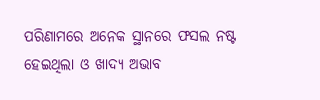ପରିଣାମରେ ଅନେକ ସ୍ଥାନରେ ଫସଲ ନଷ୍ଟ ହେଇଥିଲା ଓ ଖାଦ୍ୟ ଅଭାବ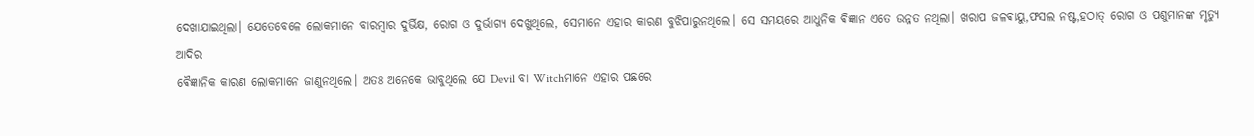ଦେଖାଯାଇଥିଲା। ଯେତେବେଳେ ଲୋକମାନେ ବାରମ୍ବାର ଦୁର୍ଭିକ୍ଷ, ରୋଗ ଓ ଦୁର୍ଭାଗ୍ୟ ଦେଖୁଥିଲେ, ସେମାନେ ଏହାର କାରଣ ବୁଝିପାରୁନଥିଲେ। ସେ ସମୟରେ ଆଧୁନିକ ଵିଜ୍ଞାନ ଏତେ ଉନ୍ନତ ନଥିଲା। ଖରାପ ଜଳଵାୟୁ,ଫସଲ ନଷ୍ଟ,ହଠାତ୍ ରୋଗ ଓ ପଶୁମାନଙ୍କ ମୃତ୍ୟୁ ଆଦିର
ଵୈଜ୍ଞାନିକ କାରଣ ଲୋକମାନେ ଜାଣୁନଥିଲେ। ଅତଃ ଅନେକେ ଭାବୁଥିଲେ ଯେ Devil ବା Witchମାନେ ଏହାର ପଛରେ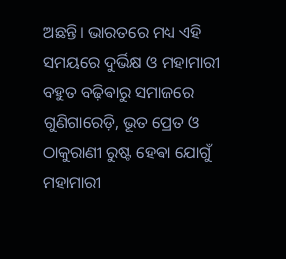ଅଛନ୍ତି। ଭାରତରେ ମଧ୍ୟ ଏହି ସମୟରେ ଦୁର୍ଭିକ୍ଷ ଓ ମହାମାରୀ ବହୁତ ବଢ଼ିଵାରୁ ସମାଜରେ ଗୁଣିଗାରେଡ଼ି, ଭୂତ ପ୍ରେତ ଓ ଠାକୁରାଣୀ ରୁଷ୍ଟ ହେଵା ଯୋଗୁଁ ମହାମାରୀ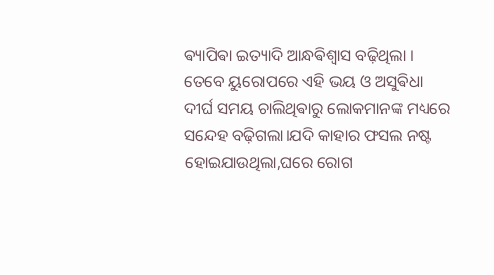ଵ୍ୟାପିଵା ଇତ୍ୟାଦି ଆନ୍ଧଵିଶ୍ଵାସ ବଢ଼ିଥିଲା ।
ତେବେ ୟୁରୋପରେ ଏହି ଭୟ ଓ ଅସୁଵିଧା ଦୀର୍ଘ ସମୟ ଚାଲିଥିଵାରୁ ଲୋକମାନଙ୍କ ମଧ୍ୟରେ ସନ୍ଦେହ ବଢ଼ିଗଲା।ଯଦି କାହାର ଫସଲ ନଷ୍ଟ ହୋଇଯାଉଥିଲା,ଘରେ ରୋଗ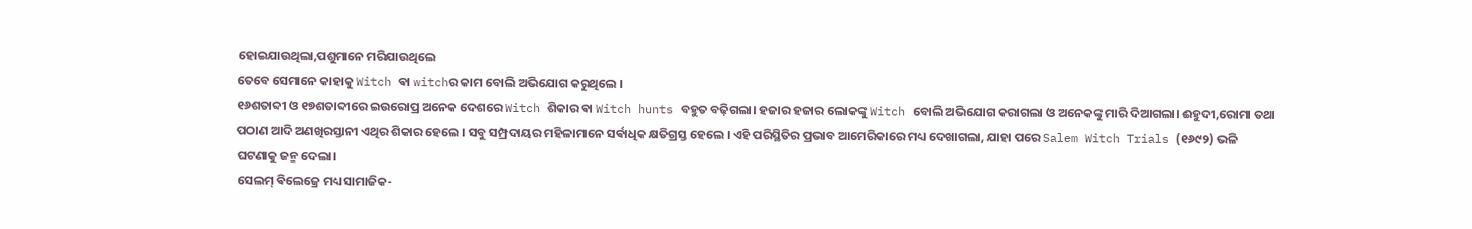ହୋଇଯାଉଥିଲା,ପଶୁମାନେ ମରିଯାଉଥିଲେ
ତେବେ ସେମାନେ କାହାକୁ Witch ଵା witchର କାମ ବୋଲି ଅଭିଯୋଗ କରୁଥିଲେ ।
୧୬ଶତାବ୍ଦୀ ଓ ୧୭ଶତାବ୍ଦୀରେ ଇଉରୋପ୍ର ଅନେକ ଦେଶରେ Witch ଶିକାର ଵା Witch hunts ବହୁତ ବଢ଼ିଗଲା। ହଜାର ହଜାର ଲୋକଙ୍କୁ Witch ବୋଲି ଅଭିଯୋଗ କରାଗଲା ଓ ଅନେକଙ୍କୁ ମାରି ଦିଆଗଲା। ଈହୁଦୀ,ରୋମା ତଥା ପଠାଣ ଆଦି ଅଣଖିରସ୍ତାନୀ ଏଥିର ଶିକାର ହେଲେ । ସବୁ ସମ୍ପ୍ରଦାୟର ମହିଳାମାନେ ସର୍ଵାଧିକ କ୍ଷତିଗ୍ରସ୍ତ ହେଲେ । ଏହି ପରିସ୍ଥିତିର ପ୍ରଭାବ ଆମେରିକାରେ ମଧ୍ୟ ଦେଖାଗଲା, ଯାହା ପରେ Salem Witch Trials (୧୬୯୨) ଭଳି ଘଟଣାକୁ ଜନ୍ମ ଦେଲା।
ସେଲମ୍ ଵିଲେଜ୍ରେ ମଧ୍ୟ ସାମାଜିକ-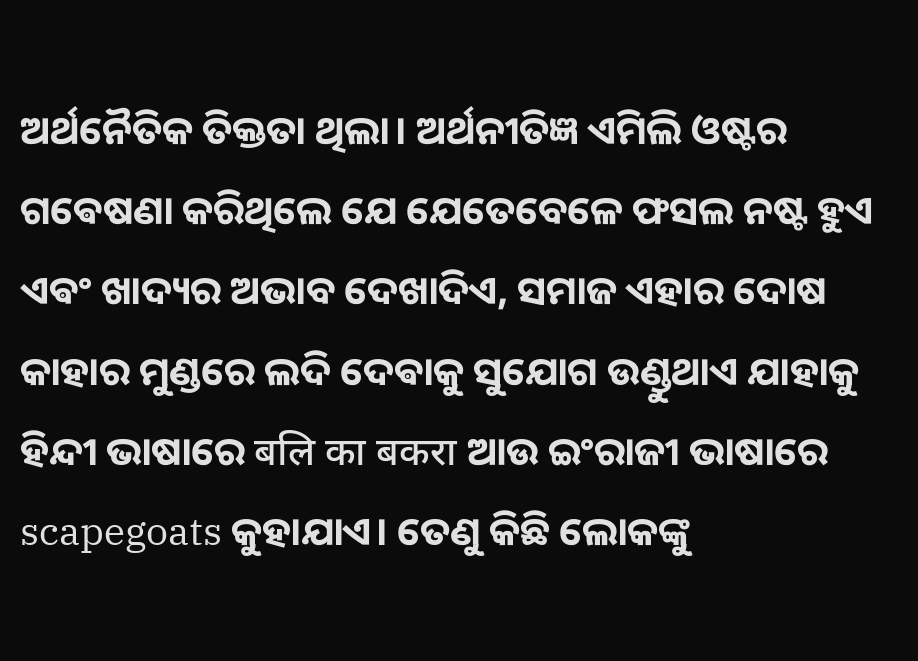ଅର୍ଥନୈତିକ ତିକ୍ତତା ଥିଲା। ଅର୍ଥନୀତିଜ୍ଞ ଏମିଲି ଓଷ୍ଟର ଗଵେଷଣା କରିଥିଲେ ଯେ ଯେତେବେଳେ ଫସଲ ନଷ୍ଟ ହୁଏ ଏଵଂ ଖାଦ୍ୟର ଅଭାବ ଦେଖାଦିଏ, ସମାଜ ଏହାର ଦୋଷ କାହାର ମୁଣ୍ଡରେ ଲଦି ଦେଵାକୁ ସୁଯୋଗ ଉଣ୍ଡୁଥାଏ ଯାହାକୁ ହିନ୍ଦୀ ଭାଷାରେ बलि का बकरा ଆଉ ଇଂରାଜୀ ଭାଷାରେ scapegoats କୁହାଯାଏ। ତେଣୁ କିଛି ଲୋକଙ୍କୁ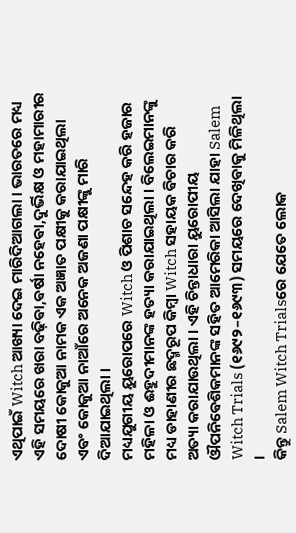ଏଥିପାଇଁ Witch ଆଖ୍ୟା ଦେଇ ମାରିଦିଆଗଲା । ଭାରତରେ ମଧ୍ୟ ଏହି ସମୟରେ ଖରା ବଢ଼ିଵା,ଵର୍ଷା ନହେଵା,ଦୁର୍ଭିକ୍ଷ ଓ ମହାମାରୀର ଦୋଷୀ କୋକୁଆ ନାମକ ଏକ ଅଜ୍ଞାତ ପକ୍ଷୀକୁ କରାଯାଇଥିଲା ଏଵଂ କୋକୁଆ ନାଆଁରେ ଅନେକ ଅଜଣା ପକ୍ଷୀଙ୍କୁ ମାରି ଦିଆଯାଇଥିଲା ।
ମଧ୍ୟଯୁଗୀୟ ୟୁରୋପରେ Witch ଓ ପିଶାଚ ସନ୍ଦେହ କରି ହଜାର ମହିଳା ଓ ଈହୁଦୀମାନଙ୍କ ହତ୍ୟା କରାଯାଇଥିଲା । ବିଲେଇମାନଙ୍କୁ ମଧ୍ୟ ଡାହାଣୀର ଛଦ୍ମରୂପ କିମ୍ବା Witch ସହାୟକ ଵିଚାର କରି ଅତ୍ୟା କରାଯାଉଥିଲା । ଏହି ଚିନ୍ତାଧାରା ୟୁରୋପୀୟ ଔପନିଵେଶିକମାନଙ୍କ ସହିତ ଆମେରିକା ଆସିଲା ଯାହା Salem Witch Trials (୧୬୯୨–୧୬୯୩) ସମୟରେ ଦେଖିଵାକୁ ମିଳିଥିଲା ।
କିନ୍ତୁ Salem Witch Trialsରେ ଯେତେ ଲୋକ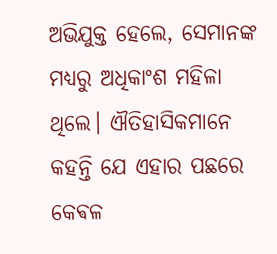ଅଭିଯୁକ୍ତ ହେଲେ, ସେମାନଙ୍କ ମଧ୍ୟରୁ ଅଧିକାଂଶ ମହିଳା ଥିଲେ। ଐତିହାସିକମାନେ କହନ୍ତି ଯେ ଏହାର ପଛରେ କେଵଳ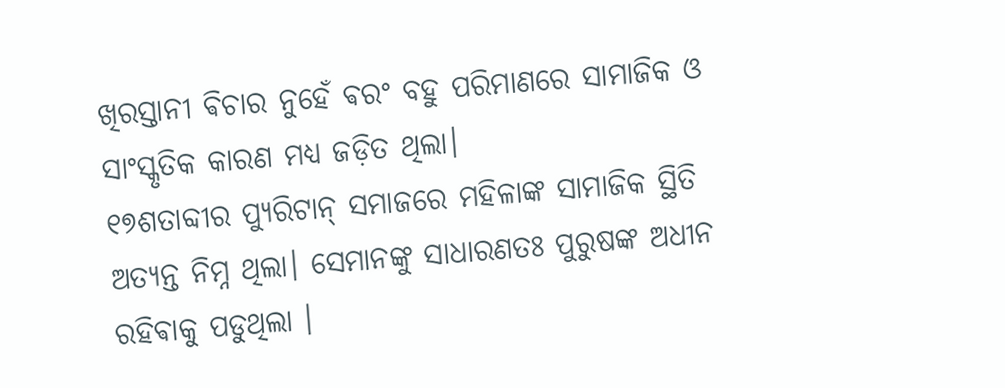ଖିରସ୍ତାନୀ ଵିଚାର ନୁହେଁ ଵରଂ ବହୁ ପରିମାଣରେ ସାମାଜିକ ଓ ସାଂସ୍କୃତିକ କାରଣ ମଧ୍ୟ ଜଡ଼ିତ ଥିଲା।
୧୭ଶତାବ୍ଦୀର ପ୍ୟୁରିଟାନ୍ ସମାଜରେ ମହିଳାଙ୍କ ସାମାଜିକ ସ୍ଥିତି ଅତ୍ୟନ୍ତ ନିମ୍ନ ଥିଲା। ସେମାନଙ୍କୁ ସାଧାରଣତଃ ପୁରୁଷଙ୍କ ଅଧୀନ ରହିଵାକୁ ପଡୁଥିଲା ।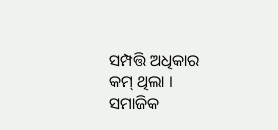ସମ୍ପତ୍ତି ଅଧିକାର କମ୍ ଥିଲା । ସମାଜିକ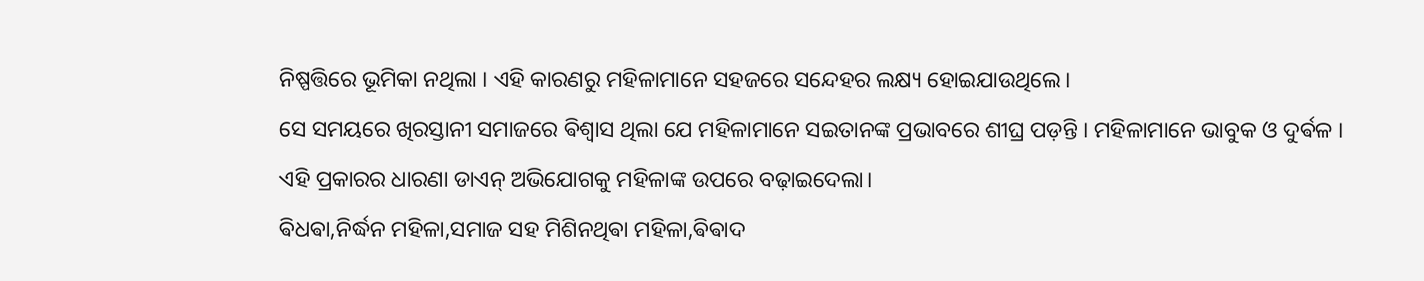ନିଷ୍ପତ୍ତିରେ ଭୂମିକା ନଥିଲା । ଏହି କାରଣରୁ ମହିଳାମାନେ ସହଜରେ ସନ୍ଦେହର ଲକ୍ଷ୍ୟ ହୋଇଯାଉଥିଲେ।
ସେ ସମୟରେ ଖିରସ୍ତାନୀ ସମାଜରେ ଵିଶ୍ୱାସ ଥିଲା ଯେ ମହିଳାମାନେ ସଇତାନଙ୍କ ପ୍ରଭାବରେ ଶୀଘ୍ର ପଡ଼ନ୍ତି । ମହିଳାମାନେ ଭାବୁକ ଓ ଦୁର୍ଵଳ । ଏହି ପ୍ରକାରର ଧାରଣା ଡାଏନ୍ ଅଭିଯୋଗକୁ ମହିଳାଙ୍କ ଉପରେ ବଢ଼ାଇଦେଲା।
ଵିଧଵା,ନିର୍ଦ୍ଧନ ମହିଳା,ସମାଜ ସହ ମିଶିନଥିଵା ମହିଳା,ଵିଵାଦ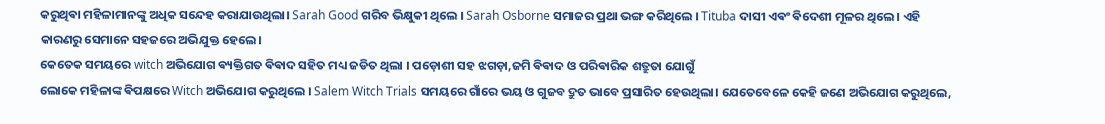କରୁଥିଵା ମହିଳାମାନଙ୍କୁ ଅଧିକ ସନ୍ଦେହ କରାଯାଉଥିଲା। Sarah Good ଗରିବ ଭିକ୍ଷୁକୀ ଥିଲେ । Sarah Osborne ସମାଜର ପ୍ରଥା ଭଙ୍ଗ କରିଥିଲେ । Tituba ଦାସୀ ଏଵଂ ଵିଦେଶୀ ମୂଳର ଥିଲେ । ଏହି କାରଣରୁ ସେମାନେ ସହଜରେ ଅଭିଯୁକ୍ତ ହେଲେ।
କେତେକ ସମୟରେ witch ଅଭିଯୋଗ ଵ୍ୟକ୍ତିଗତ ଵିଵାଦ ସହିତ ମଧ୍ୟ ଜଡିତ ଥିଲା । ପଡ଼ୋଶୀ ସହ ଝଗଡ଼ା,ଜମି ଵିଵାଦ ଓ ପରିଵାରିକ ଶତ୍ରୁତା ଯୋଗୁଁ
ଲୋକେ ମହିଳାଙ୍କ ଵିପକ୍ଷରେ Witch ଅଭିଯୋଗ କରୁଥିଲେ । Salem Witch Trials ସମୟରେ ଗାଁରେ ଭୟ ଓ ଗୁଜବ ଦ୍ରୁତ ଭାବେ ପ୍ରସାରିତ ହେଉଥିଲା। ଯେତେବେଳେ କେହି ଜଣେ ଅଭିଯୋଗ କରୁଥିଲେ,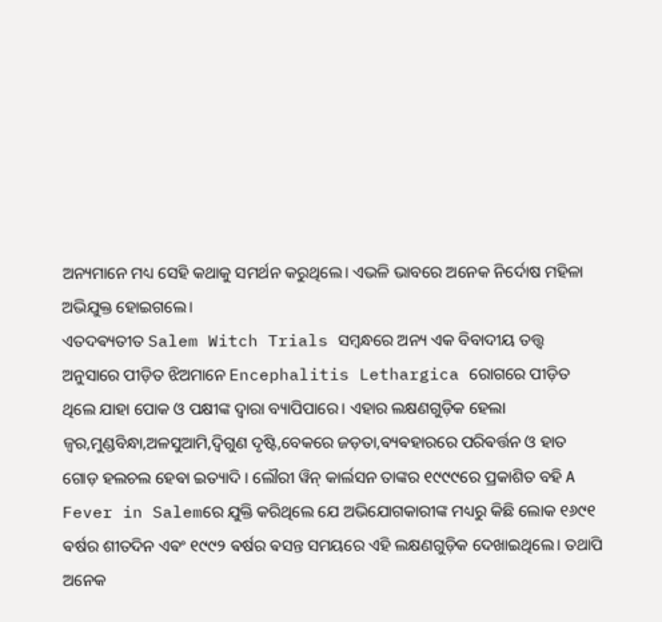ଅନ୍ୟମାନେ ମଧ୍ୟ ସେହି କଥାକୁ ସମର୍ଥନ କରୁଥିଲେ। ଏଭଳି ଭାବରେ ଅନେକ ନିର୍ଦୋଷ ମହିଳା ଅଭିଯୁକ୍ତ ହୋଇଗଲେ।
ଏତଦଵ୍ୟତୀତ Salem Witch Trials ସମ୍ବନ୍ଧରେ ଅନ୍ୟ ଏକ ବିବାଦୀୟ ତତ୍ତ୍ୱ ଅନୁସାରେ ପୀଡ଼ିତ ଝିଅମାନେ Encephalitis Lethargica ରୋଗରେ ପୀଡ଼ିତ ଥିଲେ ଯାହା ପୋକ ଓ ପକ୍ଷୀଙ୍କ ଦ୍ୱାରା ବ୍ୟାପିପାରେ। ଏହାର ଲକ୍ଷଣଗୁଡ଼ିକ ହେଲା ଜ୍ଵର,ମୁଣ୍ଡବିନ୍ଧା,ଅଳସୁଆମି,ଦ୍ୱିଗୁଣ ଦୃଷ୍ଟି,ବେକରେ ଜଡ଼ତା,ଵ୍ୟଵହାରରେ ପରିଵର୍ତ୍ତନ ଓ ହାତ ଗୋଡ଼ ହଲଚଲ ହେଵା ଇତ୍ୟାଦି । ଲୌରୀ ୱିନ୍ କାର୍ଲସନ ତାଙ୍କର ୧୯୯୯ରେ ପ୍ରକାଶିତ ବହି A Fever in Salemରେ ଯୁକ୍ତି କରିଥିଲେ ଯେ ଅଭିଯୋଗକାରୀଙ୍କ ମଧ୍ୟରୁ କିଛି ଲୋକ ୧୬୯୧ ଵର୍ଷର ଶୀତଦିନ ଏଵଂ ୧୯୯୨ ଵର୍ଷର ଵସନ୍ତ ସମୟରେ ଏହି ଲକ୍ଷଣଗୁଡ଼ିକ ଦେଖାଇଥିଲେ। ତଥାପି ଅନେକ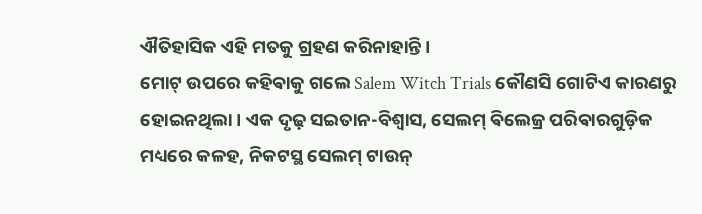ଐତିହାସିକ ଏହି ମତକୁ ଗ୍ରହଣ କରିନାହାନ୍ତି।
ମୋଟ୍ ଉପରେ କହିଵାକୁ ଗଲେ Salem Witch Trials କୌଣସି ଗୋଟିଏ କାରଣରୁ ହୋଇନଥିଲା। ଏକ ଦୃଢ଼ ସଇତାନ-ବିଶ୍ୱାସ, ସେଲମ୍ ଵିଲେଜ୍ର ପରିଵାରଗୁଡ଼ିକ ମଧ୍ୟରେ କଳହ, ନିକଟସ୍ଥ ସେଲମ୍ ଟାଉନ୍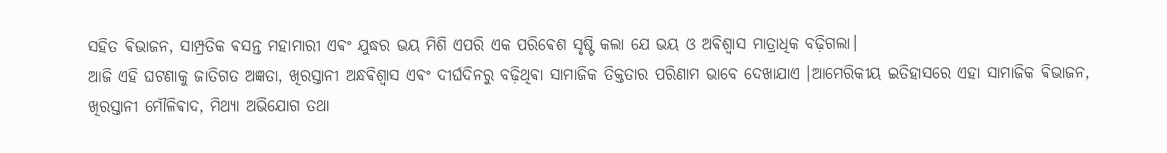ସହିତ ଵିଭାଜନ, ସାମ୍ପ୍ରତିକ ଵସନ୍ତ ମହାମାରୀ ଏଵଂ ଯୁଦ୍ଧର ଭୟ ମିଶି ଏପରି ଏକ ପରିଵେଶ ସୃଷ୍ଟି କଲା ଯେ ଭୟ ଓ ଅଵିଶ୍ବାସ ମାତ୍ରାଧିକ ବଢ଼ିଗଲା।
ଆଜି ଏହି ଘଟଣାକୁ ଜାତିଗତ ଅଜ୍ଞତା, ଖିରସ୍ତାନୀ ଅନ୍ଧଵିଶ୍ୱାସ ଏଵଂ ଦୀର୍ଘଦିନରୁ ବଢ଼ିଥିଵା ସାମାଜିକ ତିକ୍ତତାର ପରିଣାମ ଭାବେ ଦେଖାଯାଏ ।ଆମେରିକୀୟ ଇତିହାସରେ ଏହା ସାମାଜିକ ଵିଭାଜନ, ଖିରସ୍ତାନୀ ମୌଳିଵାଦ, ମିଥ୍ୟା ଅଭିଯୋଗ ତଥା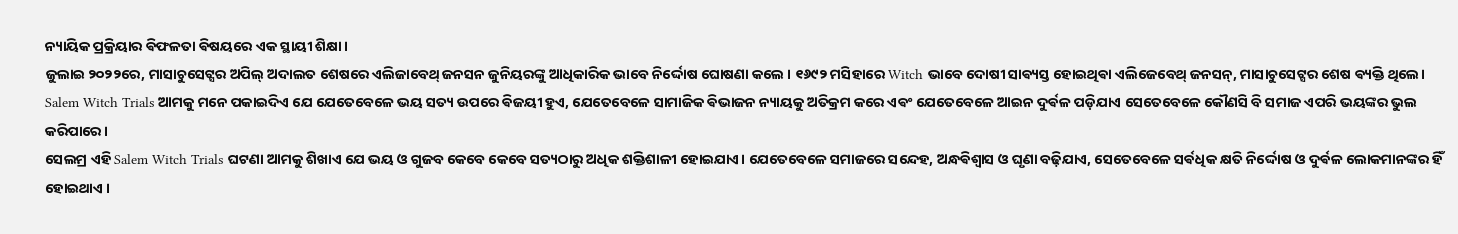ନ୍ୟାୟିକ ପ୍ରକ୍ରିୟାର ଵିଫଳତା ଵିଷୟରେ ଏକ ସ୍ଥାୟୀ ଶିକ୍ଷା।
ଜୁଲାଇ ୨୦୨୨ରେ, ମାସାଚୁସେଟ୍ସର ଅପିଲ୍ ଅଦାଲତ ଶେଷରେ ଏଲିଜାବେଥ୍ ଜନସନ ଜୁନିୟରଙ୍କୁ ଆଧିକାରିକ ଭାବେ ନିର୍ଦ୍ଦୋଷ ଘୋଷଣା କଲେ । ୧୬୯୨ ମସିହାରେ Witch ଭାବେ ଦୋଷୀ ସାଵ୍ୟସ୍ତ ହୋଇଥିଵା ଏଲିଜେବେଥ୍ ଜନସନ୍, ମାସାଚୁସେଟ୍ସର ଶେଷ ଵ୍ୟକ୍ତି ଥିଲେ।
Salem Witch Trials ଆମକୁ ମନେ ପକାଇଦିଏ ଯେ ଯେତେବେଳେ ଭୟ ସତ୍ୟ ଉପରେ ଵିଜୟୀ ହୁଏ, ଯେତେବେଳେ ସାମାଜିକ ଵିଭାଜନ ନ୍ୟାୟକୁ ଅତିକ୍ରମ କରେ ଏଵଂ ଯେତେବେଳେ ଆଇନ ଦୁର୍ଵଳ ପଡ଼ିଯାଏ ସେତେବେଳେ କୌଣସି ବି ସମାଜ ଏପରି ଭୟଙ୍କର ଭୁଲ କରିପାରେ।
ସେଲମ୍ର ଏହି Salem Witch Trials ଘଟଣା ଆମକୁ ଶିଖାଏ ଯେ ଭୟ ଓ ଗୁଜବ କେବେ କେବେ ସତ୍ୟଠାରୁ ଅଧିକ ଶକ୍ତିଶାଳୀ ହୋଇଯାଏ। ଯେତେବେଳେ ସମାଜରେ ସନ୍ଦେହ, ଅନ୍ଧଵିଶ୍ୱାସ ଓ ଘୃଣା ବଢ଼ିଯାଏ, ସେତେବେଳେ ସର୍ଵଧିକ କ୍ଷତି ନିର୍ଦ୍ଦୋଷ ଓ ଦୁର୍ଵଳ ଲୋକମାନଙ୍କର ହିଁ ହୋଇଥାଏ ।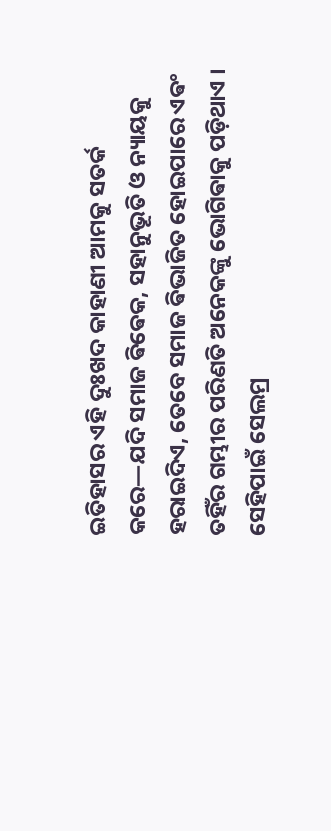ଇତିହାସର ଏହି ଦୁଃଖଦ କାହାଣୀ ଆମକୁ ସତର୍କ କରେ—ଯଦି ସମାଜ ଵିଵେକ, ସହାନୁଭୂତି ଓ ନ୍ୟାୟକୁ ହରାଇଦିଏ, ତେବେ ସମାଜ ଵିଭାଜିତ ହୋଇପାରେ ଏଵଂ ତହିଁର ଗମ୍ଭୀର ପରିଣତି ଅନେକଙ୍କୁ ଭୋଗିଵାକୁ ପଡ଼ିଥାଏ । ସେହିପାଇଁ ସେଲମ୍ର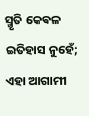ସ୍ମୃତି କେଵଳ ଇତିହାସ ନୁହେଁ; ଏହା ଆଗାମୀ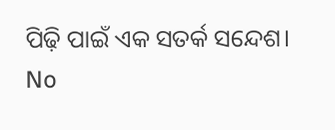ପିଢ଼ି ପାଇଁ ଏକ ସତର୍କ ସନ୍ଦେଶ।
No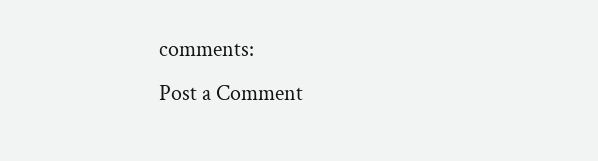comments:
Post a Comment